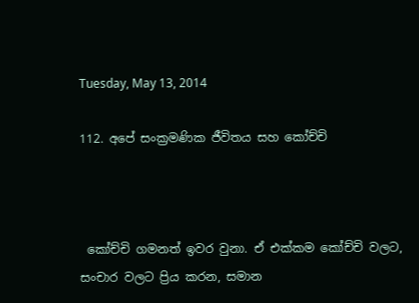Tuesday, May 13, 2014

112. අපේ සංක්‍රමණික ජීවිතය සහ කෝච්චි



 කෝච්චි ගමනත් ඉවර වුනා. ඒ එක්කම කෝච්චි වලට, සංචාර වලට ප්‍රිය කරන, සමාන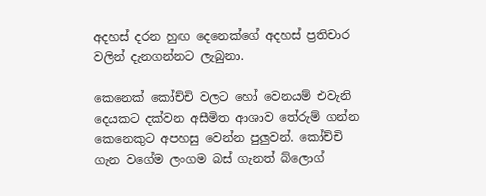අදහස් දරන හුඟ දෙනෙක්ගේ අදහස් ප්‍රතිචාර වලින් දැනගන්නට ලැබුනා.

කෙනෙක් කෝච්චි වලට හෝ වෙනයම් එවැනි දෙයකට දක්වන අසීමිත ආශාව තේරුම් ගන්න කෙනෙකුට අපහසු වෙන්න පුලුවන්. කෝච්චි ගැන වගේම ලංගම බස් ගැනත් බ්ලොග්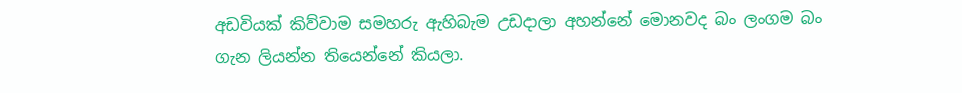අඩවියක් කිව්වාම සමහරු ඇහිබැම උඩදාලා අහන්නේ මොනවද බං ලංගම බං ගැන ලියන්න තියෙන්නේ කියලා.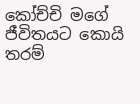කෝච්චි මගේ ජීවිතයට කොයි තරම්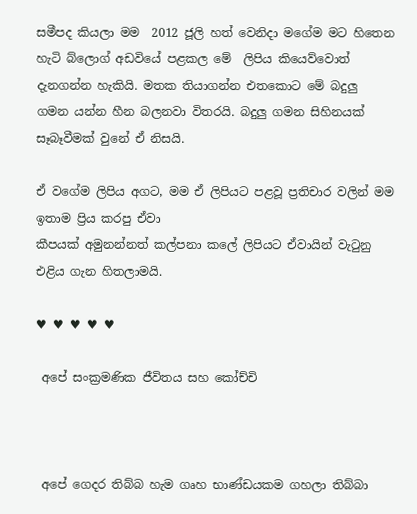සමීපද කියලා මම  2012 ජූලි හත් වෙනිදා මගේම මට හිතෙන හැටි බ්ලොග් අඩවියේ පළකල මේ  ලිපිය කියෙව්වොත් දැනගන්න හැකියි. මතක තියාගන්න එතකොට මේ බදුලු ගමන යන්න හීන බලනවා විතරයි. බදුලු ගමන සිහිනයක් සෑබෑවීමක් වුනේ ඒ නිසයි.

ඒ වගේම ලිපිය අගට, මම ඒ ලිපියට පළවූ ප්‍රතිචාර වලින් මම ඉතාම ප්‍රිය කරපු ඒවා
කීපයක් අමුනන්නත් කල්පනා කලේ ලිපියට ඒවායින් වැ‍ටුනු එළිය ගැන හිතලාමයි.

♥ ♥ ♥ ♥ ♥

 අපේ සංක්‍රමණික ජීවිතය සහ කෝච්චි



 අපේ ගෙදර තිබ්බ හැම ගෘහ භාණ්ඩයකම ගහලා තිබ්බා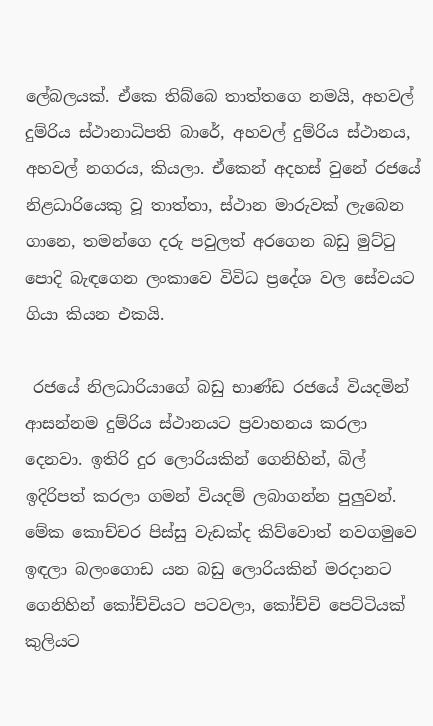ලේබලයක්. ඒකෙ තිබ්බෙ තාත්තගෙ නමයි, අහවල් දුම්රිය ස්ථානාධිපති බාරේ, අහවල් දුම්රිය ස්ථානය, අහවල් නගරය, කියලා. ඒකෙන් අදහස් වුනේ රජයේ නිළධාරියෙකු වූ තාත්තා, ස්ථාන මාරුවක් ලැබෙන ගානෙ, තමන්ගෙ දරු පවුලත් අරගෙන බඩු මුට්‍ටු පොදි බැඳගෙන ලංකාවෙ විවිධ ප්‍රදේශ වල සේවයට ගියා කියන එකයි.

 රජයේ නිලධාරියාගේ බඩු භාණ්ඩ රජයේ වියදමින් ආසන්නම දුම්රිය ස්ථානයට ප්‍රවාහනය කරලා දෙනවා. ඉතිරි දුර ලොරියකින් ගෙනිහින්, බිල් ඉදිරිපත් කරලා ගමන් වියදම් ලබාගන්න පුලුවන්. මේක කොච්චර පිස්සු වැඩක්ද කිව්වොත් නවගමුවෙ ඉඳලා බලංගොඩ යන බඩු ලොරියකින් මරදානට ගෙනිහින් කෝච්චියට පටවලා, කෝච්චි පෙට්ටියක් කුලියට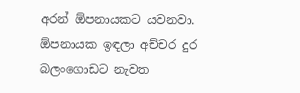අරන් ඕපනායකට යවනවා. ඕපනායක ඉඳලා අච්චර දුර බලංගොඩට නැවත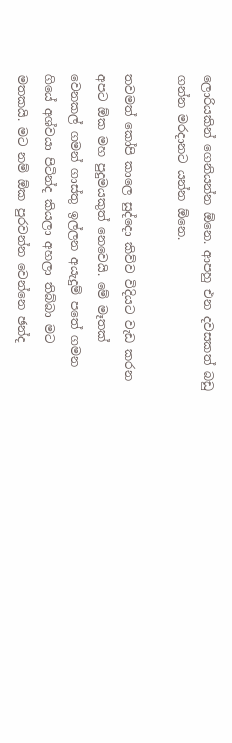ලොරියකින් ගෙනියන්න ඕනෙ. ආපහු එන දවසකත් බඩු ගන්න මරදානට යන්න ඕනෙ.

තවමත් කෝපි කාලෙ සුද්දො කිව්ව විදියට වැඩ කරන අපට ඕක මහ පුදුමයකුත් නෙවෙයි. මේ මෑතක් වෙනකල් ගමන් ගාස්තු ඉල්ලන අයැදුම් පතේ ගමන ගියේ අශ්වයා පිටින්ද කියලා අහලා තිබ්බා මට මතකයි. මට නම් ඕක පුරවන්න වෙන්නෙ ඡන්ද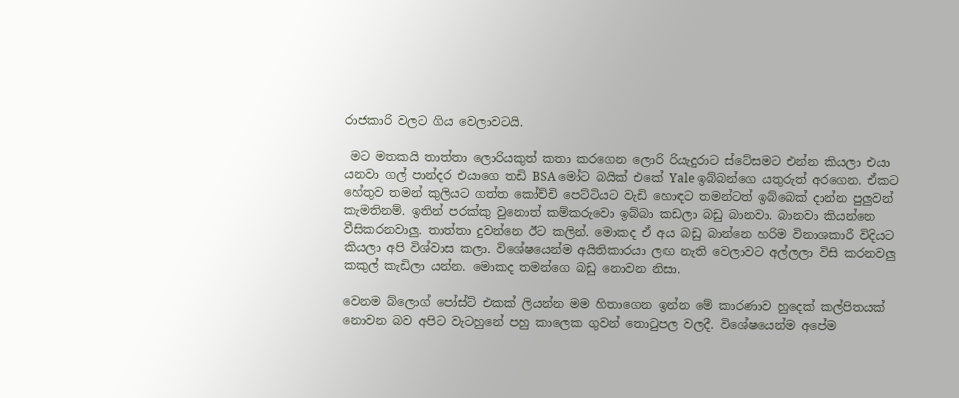රාජකාරි වලට ගිය වෙලාවටයි.

 මට මතකයි තාත්තා ලොරියකුත් කතා කරගෙන ලොරි රියැදුරාට ස්ටේසමට එන්න කියලා එයා යනවා ගල් පාන්දර එයාගෙ තඩි BSA මෝට බයික් එකේ Yale ඉබ්බන්ගෙ යතුරුත් අරගෙන. ඒකට හේතුව තමන් කුලියට ගත්ත කෝච්චි පෙට්ටියට වැඩි හොඳට තමන්ටත් ඉබ්බෙක් දාන්න පුලුවන් කැමතිනම්. ඉතින් පරක්කු වුනොත් කම්කරුවො ඉබ්බා කඩලා බඩු බානවා. බානවා කියන්නෙ වීසිකරනවාලු. තාත්තා දුවන්නෙ ඊට කලින්. මොකද ඒ අය බඩු බාන්නෙ හරිම විනාශකාරී විදියට කියලා අපි විශ්වාස කලා. විශේෂයෙන්ම අයිතිකාරයා ලඟ නැති වෙලාවට අල්ලලා විසි කරනවලු කකුල් කැඩිලා යන්න. මොකද තමන්ගෙ බඩු නොවන නිසා.

වෙනම බ්ලොග් පෝස්ට් එකක් ලියන්න මම හිතාගෙන ඉන්න මේ කාරණාව හුදෙක් කල්පිතයක් නොවන බව අපිට වැටහුනේ පහු කාලෙක ගුවන් තො‍ටුපල වලදී. විශේෂයෙන්ම අපේම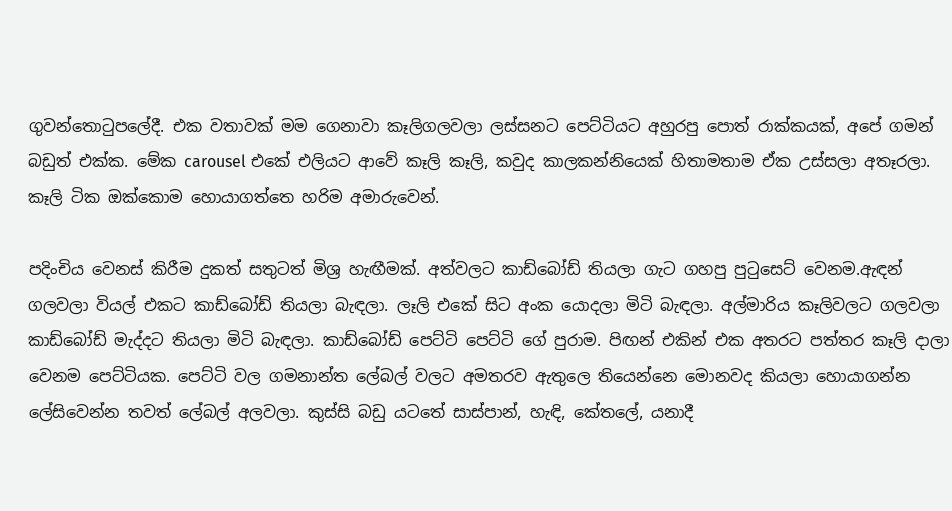ගුවන්තො‍ටුපලේදී. එක වතාවක් මම ගෙනාවා කෑලිගලවලා ලස්සනට පෙට්ටියට අහුරපු පොත් රාක්කයක්, අපේ ගමන් බඩුත් එක්ක. මේක carousel එකේ එලියට ආවේ කෑලි කෑලි, කවුද කාලකන්නියෙක් හිතාමතාම ඒක උස්සලා අතෑරලා. කෑලි ටික ඔක්කොම හොයාගත්තෙ හරිම අමාරුවෙන්.

පදිංචිය වෙනස් කිරීම දුකත් සතුටත් මිශ්‍ර හැඟීමක්. අත්වලට කාඩ්බෝඩ් තියලා ගැට ගහපු පු‍ටුසෙට් වෙනම.ඇඳන් ගලවලා වියල් එකට කාඩ්බෝඩ් තියලා බැඳලා. ලෑලි එකේ සිට අංක යොදලා මිටි බැඳලා. අල්මාරිය කෑලිවලට ගලවලා කාඩ්බෝඩ් මැද්දට තියලා මිටි බැඳලා. කාඩ්බෝඩ් පෙට්ටි පෙට්ටි ගේ පුරාම. පිඟන් එකින් එක අතරට පත්තර කෑලි දාලා වෙනම පෙට්ටියක. පෙට්ටි වල ගමනාන්ත ලේබල් වලට අමතරව ඇතුලෙ තියෙන්නෙ මොනවද කියලා හොයාගන්න ලේසිවෙන්න තවත් ලේබල් අලවලා. කුස්සි බඩු යටතේ සාස්පාන්, හැඳි, කේතලේ, යනාදී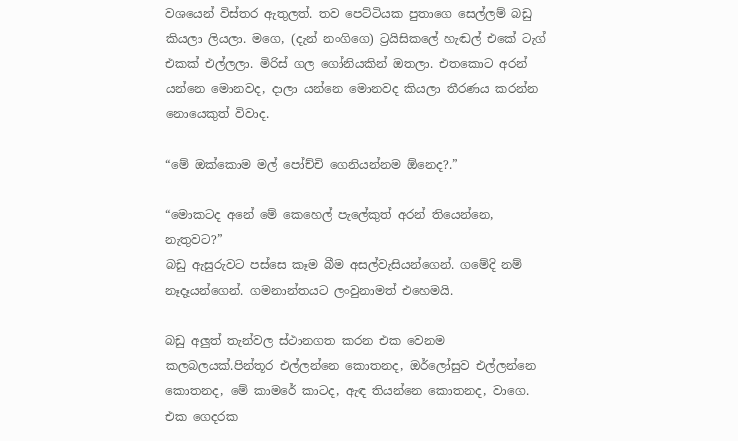වශයෙන් විස්තර ඇතුලත්. තව පෙට්ටියක පුතාගෙ සෙල්ලම් බඩු කියලා ලියලා. මගෙ, (දැන් නංගිගෙ) ට්‍රයිසිකලේ හැඬල් එකේ ටැග් එකක් එල්ලලා. මිරිස් ගල ගෝනියකින් ඔතලා. එතකොට අරන් යන්නෙ මොනවද, දාලා යන්නෙ මොනවද කියලා තීරණය කරන්න නොයෙකුත් විවාද.

“මේ ඔක්කොම මල් පෝච්චි ගෙනියන්නම ඕනෙද?.”

“මොකටද අනේ මේ කෙහෙල් පැලේකුත් අරන් තියෙන්නෙ, නැතුවට?”
බඩු ඇසුරුවට පස්සෙ කෑම බීම අසල්වැසියන්ගෙන්. ගමේදි නම් නෑදෑයන්ගෙන්. ගමනාන්තයට ලංවුනාමත් එහෙමයි.

බඩු අලුත් තැන්වල ස්ථානගත කරන එක වෙනම කලබලයක්.පින්තූර එල්ලන්නෙ කොතනද, ඔර්ලෝසුව එල්ලන්නෙ කොතනද, මේ කාමරේ කාටද, ඇඳ තියන්නෙ කොතනද, වාගෙ. එක ගෙදරක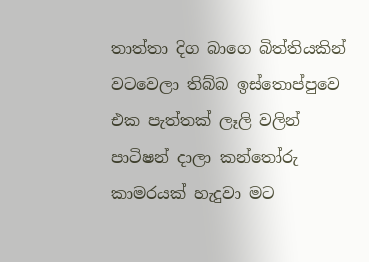තාත්තා දිග බාගෙ බිත්තියකින් වටවෙලා තිබ්බ ඉස්තොප්පුවෙ එක පැත්තක් ලෑලි වලින් පාටිෂන් දාලා කන්තෝරු කාමරයක් හැදුවා මට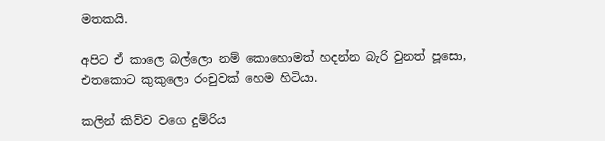මතකයි.

අපිට ඒ කාලෙ බල්ලො නම් කොහොමත් හදන්න බැරි වුනත් පූසො, එතකොට කුකුලො රංචුවක් හෙම හිටියා.

කලින් කිව්ව වගෙ දුම්රිය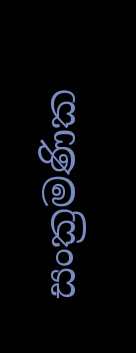සංක්‍රමණික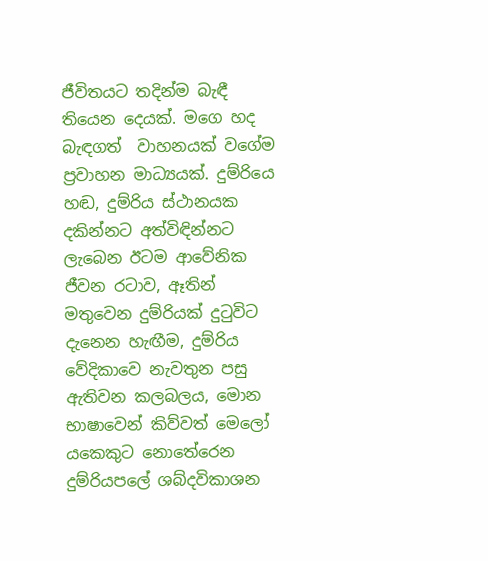ජීවිතයට තදින්ම බැඳී තියෙන දෙයක්. මගෙ හද බැඳගත්  වාහනයක් වගේම ප්‍රවාහන මාධ්‍යයක්. දුම්රියෙ හඬ, දුම්රිය ස්ථානයක දකින්නට අත්විඳින්නට ලැබෙන ඊටම ආවේනික ජීවන රටාව, ඈතින් මතුවෙන දුම්රියක් දු‍ටුවිට දැනෙන හැඟීම, දුම්රිය වේදිකාවෙ නැවතුන පසු ඇතිවන කලබලය, මොන භාෂාවෙන් කිව්වත් මෙලෝ යකෙකුට නොතේරෙන දුම්රියපලේ ශබ්දවිකාශන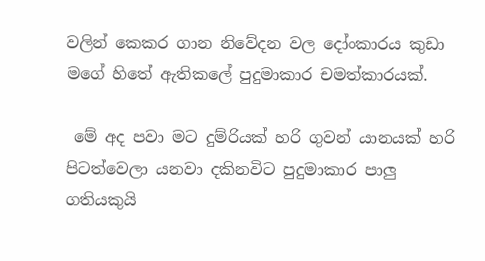වලින් කෙකර ගාන නිවේදන වල දෝංකාරය කුඩා මගේ හිතේ ඇතිකලේ පුදුමාකාර චමත්කාරයක්.

 මේ අද පවා මට දුම්රියක් හරි ගුවන් යානයක් හරි පිටත්වෙලා යනවා දකිනවිට පුදුමාකාර පාලු ගතියකුයි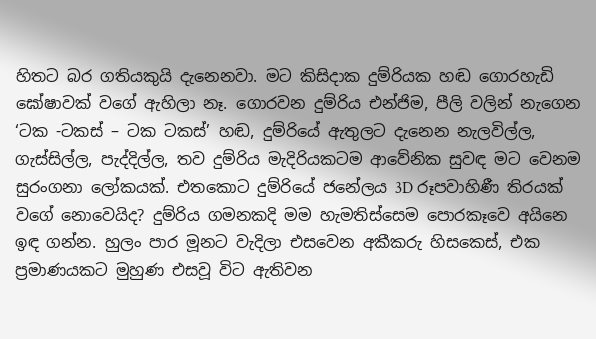හිතට බර ගතියකුයි දැනෙනවා. මට කිසිදාක දුම්රියක හඬ ගොරහැඩි ඝෝෂාවක් වගේ ඇහිලා නෑ. ගොරවන දුම්රිය එන්ජිම, පීලි වලින් නැගෙන ‘ටක -ටකස් – ටක ටකස්’ හඬ, දුම්රියේ ඇතුලට දැනෙන නැලවිල්ල, ගැස්සිල්ල, පැද්දිල්ල, තව දුම්රිය මැදිරියකටම ආවේනික සුවඳ මට වෙනම සුරංගනා ලෝකයක්. එතකොට දුම්රියේ ජනේලය 3D රූපවාහිණී තිරයක් වගේ නොවෙයිද? දුම්රිය ගමනකදි මම හැමතිස්සෙම පොරකෑවෙ අයිනෙ ඉඳ ගන්න. හුලං පාර මූනට වැදිලා එසවෙන අකීකරු හිසකෙස්, එක ප්‍රමාණයකට මුහුණ එසවූ විට ඇතිවන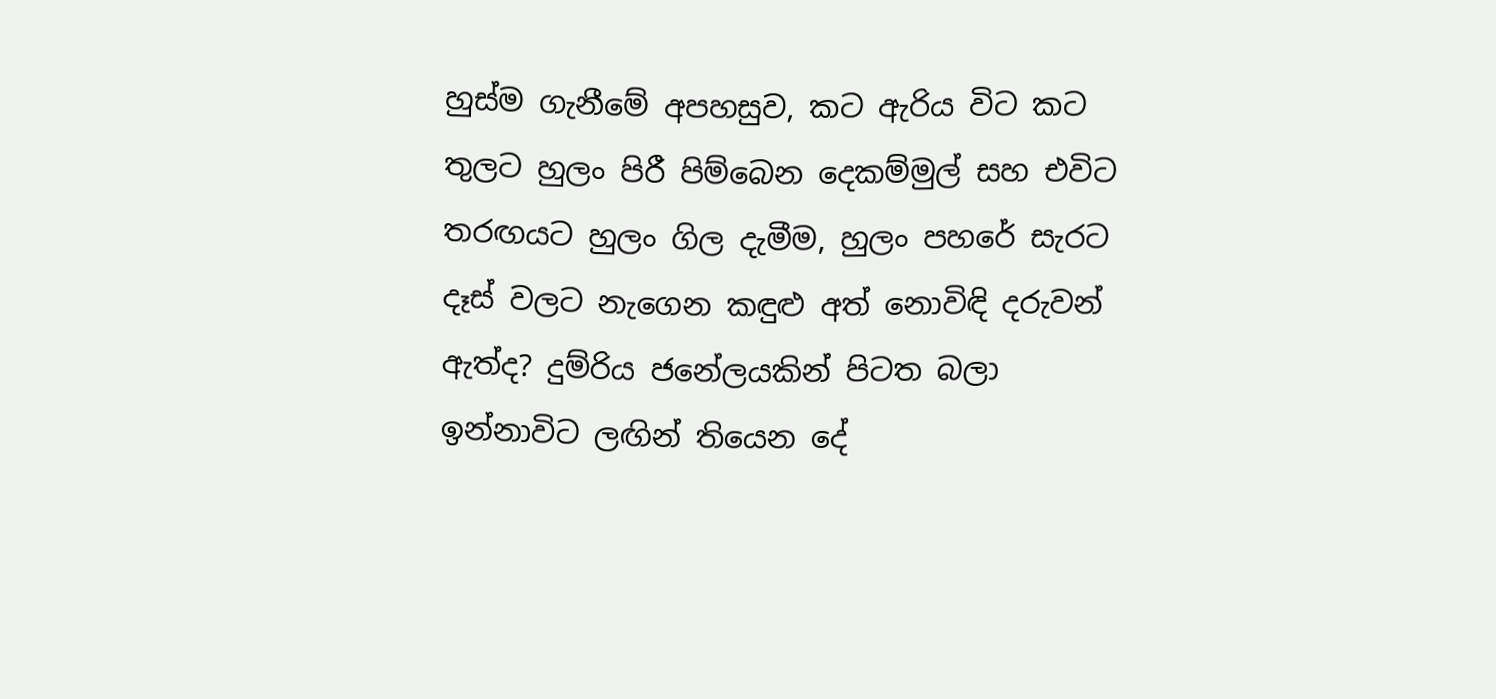හුස්ම ගැනීමේ අපහසුව, කට ඇරිය විට කට තුලට හුලං පිරී පිම්බෙන දෙකම්මුල් සහ එවිට තරඟයට හුලං ගිල දැමීම, හුලං පහරේ සැරට දෑස් වලට නැගෙන කඳුළු අත් නොවිඳි දරුවන් ඇත්ද? දුම්රිය ජනේලයකින් පිටත බලා ඉන්නාවිට ලඟින් තියෙන දේ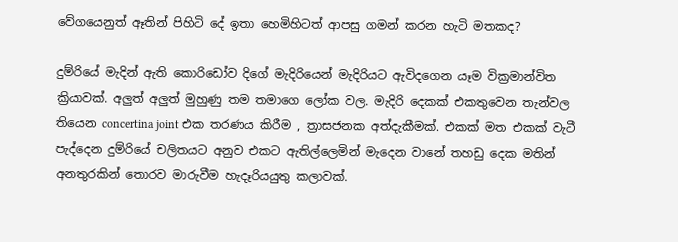වේගයෙනුත් ඈතින් පිහිටි දේ ඉතා හෙමිහිටත් ආපසු ගමන් කරන හැටි මතකද?

දුම්රියේ මැදින් ඇති කොරිඩෝව දිගේ මැදිරියෙන් මැදිරියට ඇවිදගෙන යෑම වික්‍රමාන්විත ක්‍රියාවක්. අලුත් අලුත් මුහුණු තම තමාගෙ ලෝක වල. මැදිරි දෙකක් එකතුවෙන තැන්වල තියෙන concertina joint එක තරණය කිරීම , ත්‍රාසජනක අත්දැකීමක්. එකක් මත එකක් වැටී පැද්දෙන දුම්රියේ චලිතයට අනුව එකට ඇතිල්ලෙමින් මැදෙන වානේ තහඩු දෙක මතින් අනතුරකින් තොරව මාරුවීම හැදෑරියයුතු කලාවක්.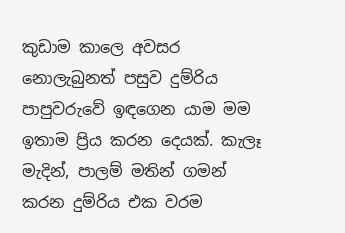කුඩාම කාලෙ අවසර නොලැබුනත් පසුව දුම්රිය පාපුවරුවේ ඉඳගෙන යාම මම ඉතාම ප්‍රිය කරන දෙයක්. කැලෑ මැදින්, පාලම් මතින් ගමන් කරන දුම්රිය එක වරම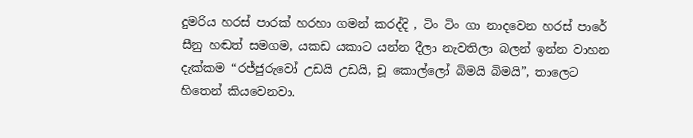දුමරිය හරස් පාරක් හරහා ගමන් කරද්දි , ටිං ටිං ගා නාදවෙන හරස් පාරේ සීනු හඬත් සමගම, යකඩ යකාට යන්න දීලා නැවතිලා බලන් ඉන්න වාහන දැක්කම “රජ්ජුරුවෝ උඩයි උඩයි, චූ කොල්ලෝ බිමයි බිමයි”, තාලෙට හිතෙන් කියවෙනවා.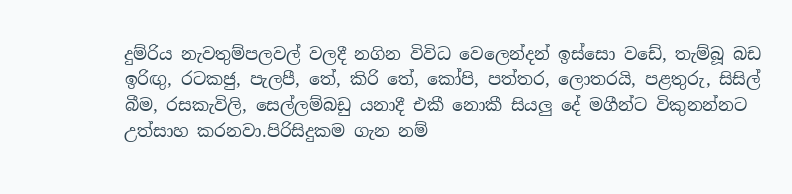දුම්රිය නැවතුම්පලවල් වලදී නගින විවිධ වෙලෙන්දන් ඉස්සො වඩේ, තැම්බූ බඩ ඉරිඟු, රටකජු, පැලපී, තේ, කිරි තේ, කෝපි, පත්තර, ලොතරයි, පළතුරු, සිසිල් බීම, රසකැවිලි, සෙල්ලම්බඩු යනාදී එකී නොකී සියලු දේ මගීන්ට විකුනන්නට උත්සාහ කරනවා.පිරිසිදුකම ගැන නම්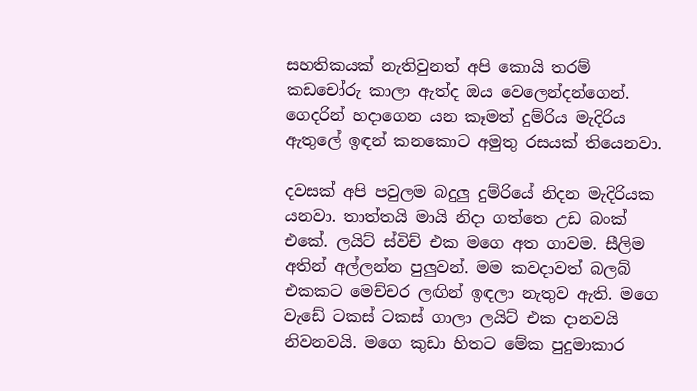සහතිකයක් නැතිවුනත් අපි කොයි තරම් කඩචෝරු කාලා ඇත්ද ඔය වෙලෙන්දන්ගෙන්. ගෙදරින් හදාගෙන යන කෑමත් දුම්රිය මැදිරිය ඇතුලේ ඉඳන් කනකොට අමුතු රසයක් තියෙනවා.

දවසක් අපි පවුලම බදුලු දුම්රියේ නිදන මැදිරියක යනවා. තාත්තයි මායි නිදා ගත්තෙ උඩ බංක් එකේ. ලයිට් ස්විච් එක මගෙ අත ගාවම. සීලිම අතින් අල්ලන්න පුලුවන්. මම කවදාවත් බලබ් එකකට මෙච්චර ලඟින් ඉඳලා නැතුව ඇති. මගෙ වැඩේ ටකස් ටකස් ගාලා ලයිට් එක දානවයි නිවනවයි. මගෙ කුඩා හිතට මේක පුදුමාකාර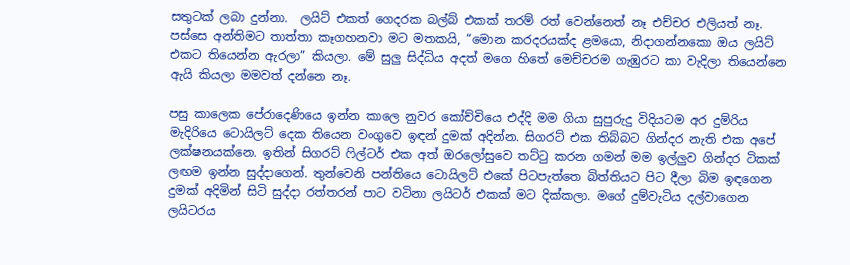සතුටක් ලබා දුන්නා.  ලයිට් එකත් ගෙදරක බල්බ් එකක් තරම් රත් වෙන්නෙත් නෑ එච්චර එලියත් නෑ. පස්සෙ අන්තිමට තාත්තා කෑගහනවා මට මතකයි, “මොන කරදරයක්ද ළමයො, නිදාගන්නකො ඔය ලයිට් එකට තියෙන්න ඇරලා” කියලා. මේ සුලු සිද්ධිය අදත් මගෙ හිතේ මෙච්චරම ගැඹුරට කා වැදිලා තියෙන්නෙ ඇයි කියලා මමවත් දන්නෙ නෑ.

පසු කාලෙක පේරාදෙණියෙ ඉන්න කාලෙ නුවර කෝච්චියෙ එද්දි මම ගියා සුපුරුදු විදියටම අර දුම්රිය මැදිරියෙ ටොයිලට් දෙක තියෙන වංගුවෙ ඉඳන් දුමක් අදින්න. සිගරට් එක තිබ්බට ගින්දර නැති එක අපේ ලක්ෂනයක්නෙ. ඉතින් සිගරට් ‍ෆිල්ටර් එක අත් ඔරලෝසුවෙ තට්‍ටු කරන ගමන් මම ඉල්ලුව ගින්දර ටිකක් ලඟම ඉන්න සුද්දාගෙන්. තුන්වෙනි පන්තියෙ ටොයිලට් එකේ පිටපැත්තෙ බිත්තියට පිට දීලා බිම ඉඳගෙන දුමක් අදිමින් සිටි සුද්දා රත්තරන් පාට වටිනා ලයිටර් එකක් මට දික්කලා. මගේ දුම්වැටිය දල්වාගෙන ලයිටරය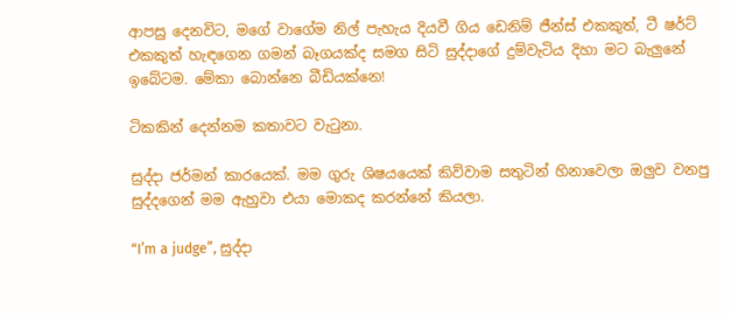ආපසු දෙනවිට, මගේ වාගේම නිල් පැහැය දියවී ගිය ඩෙනිම් ජීන්ස් එකකුත්, ටී ෂර්ට් එකකුත් හැඳගෙන ගමන් බෑගයක්ද සමග සිටි සුද්දාගේ දුම්වැටිය දිහා මට බැලුනේ ඉබේටම. මේකා බොන්නෙ බීඩියක්නෙ!

ටිකකින් දෙන්නම කතාවට වැ‍ටුනා.

සුද්දා ජර්මන් කාරයෙක්. මම ගුරු ශිෂයයෙක් කිව්වාම සතුටින් හිනාවෙලා ඔලුව වනපු සුද්දගෙන් මම ඇහුවා එයා මොකද කරන්නේ කියලා.

“I’m a judge”, සුද්දා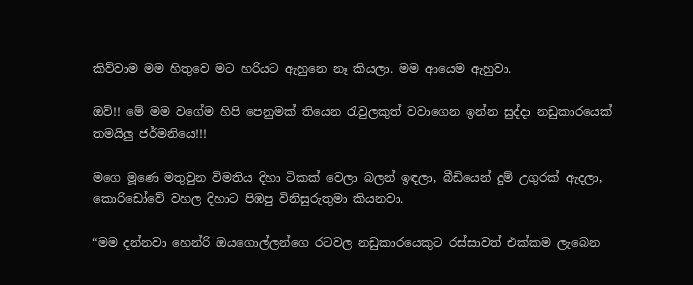කිව්වාම මම හිතුවෙ මට හරියට ඇහුනෙ නෑ කියලා. මම ආයෙම ඇහුවා.

ඔව්!! මේ මම වගේම හිපි පෙනුමක් තියෙන ‍රැවුලකුත් වවාගෙන ඉන්න සුද්දා නඩුකාරයෙක් තමයිලු ජර්මනියෙ!!!

මගෙ මූණෙ මතුවුන විමතිය දිහා ටිකක් වෙලා බලන් ඉඳලා, බීඩියෙන් දුම් උගුරක් ඇදලා, කොරිඩෝවේ වහල දිහාට පිඹපු විනිසුරුතුමා කියනවා.

“මම දන්නවා හෙන්රි ඔයගොල්ලන්ගෙ රටවල නඩුකාරයෙකුට රස්සාවත් එක්කම ලැබෙන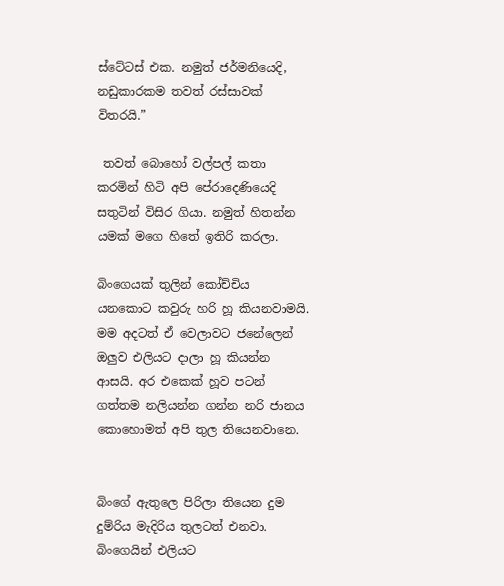ස්ටේටස් එක. නමුත් ජර්මනියෙදි, නඩුකාරකම තවත් රස්සාවක් විතරයි.”

 තවත් බොහෝ වල්පල් කතා කරමින් හිටි අපි පේරාදෙණියෙදි සතුටින් විසිර ගියා. නමුත් හිතන්න යමක් මගෙ හිතේ ඉතිරි කරලා.

බිංගෙයක් තුලින් කෝච්චිය යනකොට කවුරු හරි හූ කියනවාමයි. මම අදටත් ඒ වෙලාවට ජනේලෙන් ඔලුව එලියට දාලා හූ කියන්න ආසයි. අර එකෙක් හූව පටන් ගත්තම නලියන්න ගන්න නරි ජානය කොහොමත් අපි තුල තියෙනවානෙ.


බිංගේ ඇතුලෙ පිරිලා තියෙන දුම දුම්රිය මැදිරිය තුලටත් එනවා. බිංගෙයින් එලියට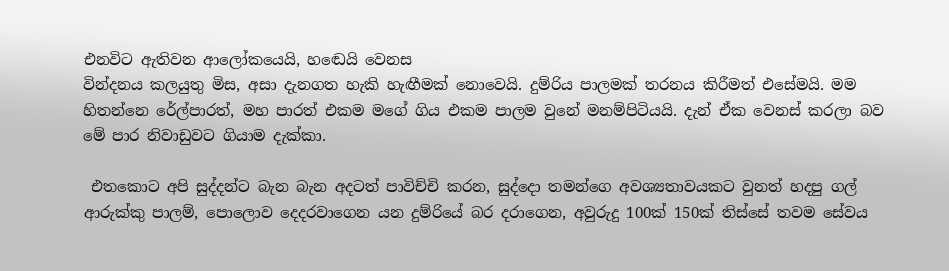එනවිට ඇතිවන ආලෝකයෙයි, හඬෙයි වෙනස
වින්දනය කලයුතු මිස, අසා දැනගත හැකි හැඟීමක් නොවෙයි. දුම්රිය පාලමක් තරනය කිරීමත් එසේමයි. මම හිතන්නෙ රේල්පාරත්, මහ පාරත් එකම මගේ ගිය එකම පාලම වුනේ මනම්පිටියයි. දැන් ඒක වෙනස් කරලා බව මේ පාර නිවාඩුවට ගියාම දැක්කා.

 එතකොට අපි සුද්දන්ට බැන බැන අදටත් පාවිච්චි කරන, සුද්දො තමන්ගෙ අවශ්‍යතාවයකට වුනත් හදපු ගල් ආරුක්කු පාලම්, පොලොව දෙදරවාගෙන යන දුම්රියේ බර දරාගෙන, අවුරුදු 100ක් 150ක් තිස්සේ තවම සේවය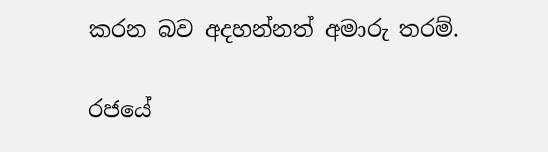කරන බව අදහන්නත් අමාරු තරම්.

රජයේ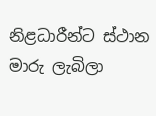නිළධාරීන්ට ස්ථාන මාරු ලැබිලා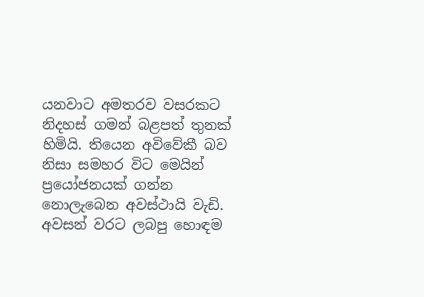යනවාට අමතරව වසරකට නිදහස් ගමන් බළපත් තුනක් හිමියි. තියෙන අවිවේකී බව නිසා සමහර විට මෙයින් ප්‍රයෝජනයක් ගන්න නොලැබෙන අවස්ථායි වැඩි. අවසන් වරට ලබපු හොඳම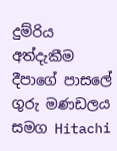දුම්රිය අත්දැකීම දීපාගේ පාසලේ ගුරු මණඩලය සමග Hitachi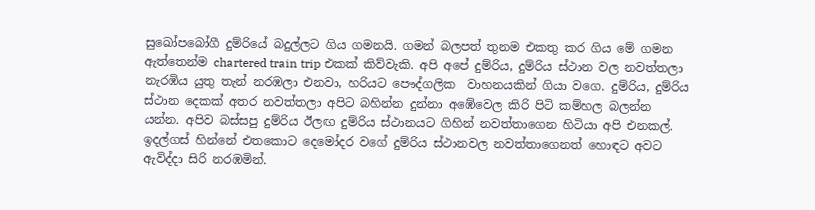සුඛෝපබෝගී දුම්රියේ බදුල්ලට ගිය ගමනයි. ගමන් බලපත් තුනම එකතු කර ගිය මේ ගමන ඇත්තෙන්ම chartered train trip එකක් කිව්වැකි. අපි අපේ දුම්රිය, දුම්රිය ස්ථාන වල නවත්තලා නැරඹිය යුතු තැන් නරඹලා එනවා, හරියට පෞද්ගලික  වාහනයකින් ගියා වගෙ. දුම්රිය, දුම්රිය ස්ථාන දෙකක් අතර නවත්තලා අපිට බහින්න දුන්නා අඹේවෙල කිරි පිටි කම්හල බලන්න යන්න. අපිව බස්සපු දුම්රිය ඊලඟ දුම්රිය ස්ථානයට ගිහින් නවත්තාගෙන හිටියා අපි එනකල්. ඉදල්ගස් හින්නේ එතකොට දෙමෝදර වගේ දුම්රිය ස්ථානවල නවත්තාගෙනත් හොඳට අවට ඇවිද්දා සිරි නරඹමින්.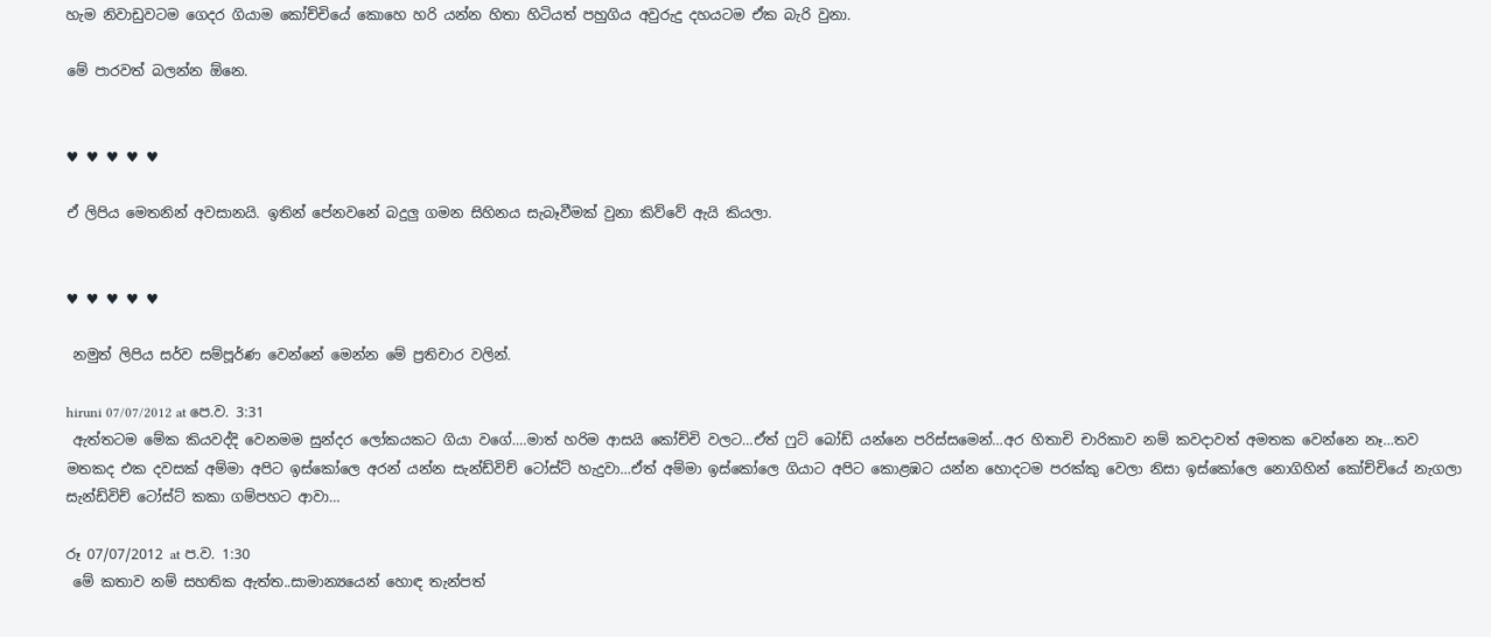හැම නිවාඩුවටම ගෙදර ගියාම කෝච්චියේ කොහෙ හරි යන්න හිතා හිටියත් පහුගිය අවුරුදු දහයටම ඒක බැරි වුනා.

මේ පාරවත් බලන්න ඕනෙ.


♥ ♥ ♥ ♥ ♥

ඒ ලිපිය මෙතනින් අවසානයි. ඉතින් පේනවනේ බදුලු ගමන සිහිනය සැබෑවීමක් වුනා කිව්වේ ඇයි කියලා.


♥ ♥ ♥ ♥ ♥

 නමුත් ලිපිය සර්ව සම්පූර්ණ වෙන්නේ මෙන්න මේ ප්‍රතිචාර වලින්.

hiruni 07/07/2012 at පෙ.ව. 3:31
 ඇත්තටම මේක කියවද්දි වෙනමම සුන්දර ලෝකයකට ගියා වගේ….මාත් හරිම ආසයි කෝච්චි වලට…ඒත් ෆුට් බෝඩ් යන්නෙ පරිස්සමෙන්…අර හිතාචි චාරිකාව නම් කවදාවත් අමතක වෙන්නෙ නෑ…තව මතකද එක දවසක් අම්මා අපිට ඉස්කෝලෙ අරන් යන්න සැන්ඩ්විච් ටෝස්ට් හැදුවා…ඒත් අම්මා ඉස්කෝලෙ ගියාට අපිට කොළඹට යන්න හොදටම පරක්කු වෙලා නිසා ඉස්කෝලෙ නොගිහින් කෝච්චියේ නැගලා සැන්ඩ්විච් ටෝස්ට් කකා ගම්පහට ආවා…

රූ 07/07/2012 at ප.ව. 1:30
 මේ කතාව නම් සහතික ඇත්ත..සාමාන්‍යයෙන් හොඳ තැන්පත්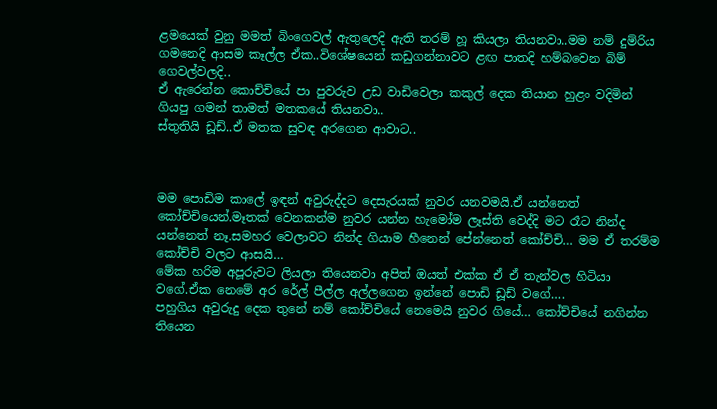ළමයෙක් වුනු මමත් බිංගෙවල් ඇතුලෙදි ඇති තරම් හූ කියලා තියනවා..මම නම් දුම්රිය ගමනෙදි ආසම කෑල්ල ඒක..විශේෂයෙන් කඩුගන්නාවට ළඟ පාතදි හම්බවෙන බිම් ගෙවල්වලදි..
ඒ ඇරෙන්න කොච්චියේ පා පුවරුව උඩ වාඩිවෙලා කකුල් දෙක තියාන හුළං වදිමින් ගියපු ගමන් තාමත් මතකයේ තියනවා..
ස්තුතියි ඩූඩ්..ඒ මතක සුවඳ අරගෙන ආවාට..



මම පොඩිම කාලේ ඉඳන් අවුරුද්දට දෙසැරයක් නුවර යනවමයි.ඒ යන්නෙත් කෝච්චියෙන්.මෑතක් වෙනකන්ම නුවර යන්න හැමෝම ලෑස්ති වෙද්දි මට රෑට නින්ද යන්නෙත් නෑ.සමහර වෙලාවට නින්ද ගියාම හීනෙන් පේන්නෙත් කෝච්චි… මම ඒ තරම්ම කෝච්චි වලට ආසයි…
මේක හරිම අපූරුවට ලියලා තියෙනවා අපිත් ඔයත් එක්ක ඒ ඒ තැන්වල හිටියා වගේ.ඒක නෙමේ අර රේල් පීල්ල අල්ලගෙන ඉන්නේ පොඩි ඩූඩ් වගේ….
පහුගිය අවුරුදු දෙක තුනේ නම් කෝච්චියේ නෙමෙයි නුවර ගියේ… කෝච්චියේ නගින්න තියෙන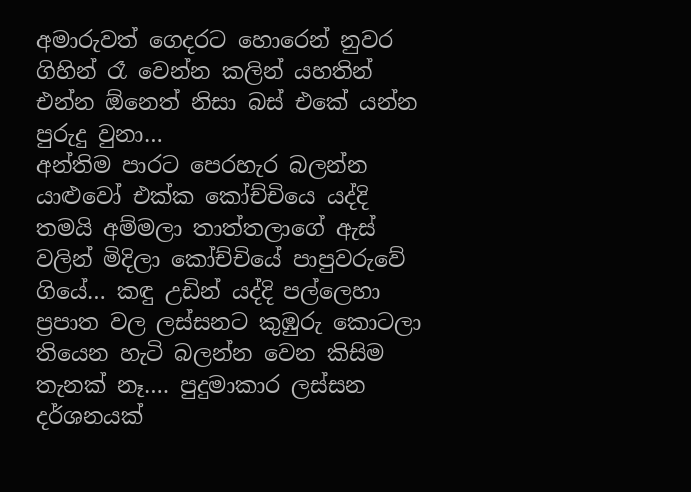අමාරුවත් ගෙදරට හොරෙන් නුවර ගිහින් රෑ වෙන්න කලින් යහතින් එන්න ඕනෙත් නිසා බස් එකේ යන්න පුරුදු වුනා…
අන්තිම පාරට පෙරහැර බලන්න යාළුවෝ එක්ක කෝච්චියෙ යද්දි තමයි අම්මලා තාත්තලාගේ ඇස් වලින් මිදිලා කෝච්චියේ පාපුවරුවේ ගියේ… කඳු උඩින් යද්දි පල්ලෙහා ප්‍රපාත වල ලස්සනට කුඹුරු කොටලා තියෙන හැටි බලන්න වෙන කිසිම තැනක් නෑ…. පුදුමාකාර ලස්සන දර්ශනයක්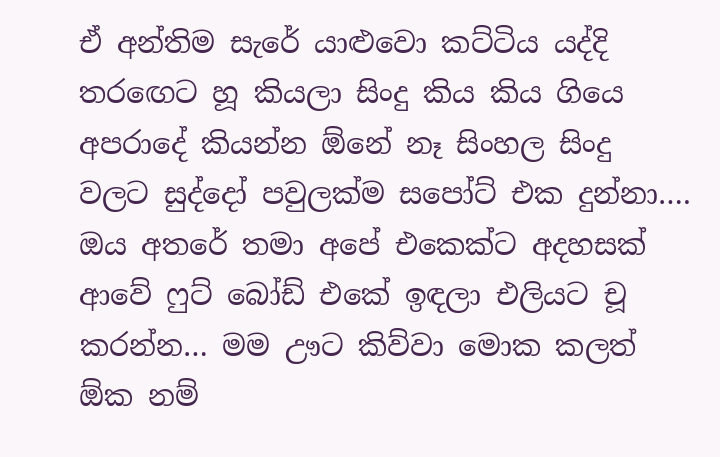ඒ අන්තිම සැරේ යාළුවො කට්ටිය යද්දි තරඟෙට හූ කියලා සිංදු කිය කිය ගියෙ අපරාදේ කියන්න ඕනේ නෑ සිංහල සිංදු වලට සුද්දෝ පවුලක්ම සපෝට් එක දුන්නා…. ඔය අතරේ තමා අපේ එකෙක්ට අදහසක් ආවේ ෆුට් බෝඩ් එකේ ඉඳලා එලියට චූ කරන්න… මම ඌට කිව්වා මොක කලත් ඕක නම්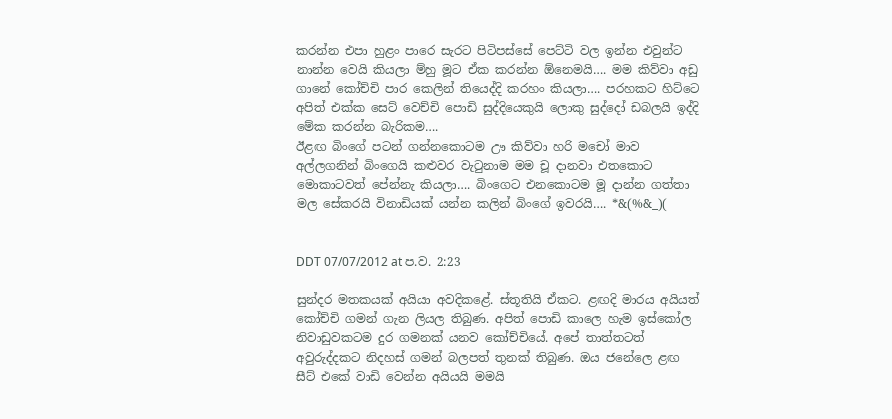කරන්න එපා හුළං පාරෙ සැරට පිටිපස්සේ පෙට්ටි වල ඉන්න එවුන්ට නාන්න වෙයි කියලා ම්හු මූට ඒක කරන්න ඕනෙමයි…. මම කිව්වා අඩු ගානේ කෝච්චි පාර කෙලින් තියෙද්දි කරහං කියලා…. පරහකට හිට්ටෙ අපිත් එක්ක සෙට් වෙච්චි පොඩි සුද්දියෙකුයි ලොකු සුද්දෝ ඩබලයි ඉද්දි මේක කරන්න බැරිකම….
ඊළඟ බිංගේ පටන් ගන්නකොටම ඌ කිව්වා හරි මචෝ මාව අල්ලගනින් බිංගෙයි කළුවර වැටුනාම මම චූ දානවා එතකොට මොකාටවත් පේන්නැ කියලා…. බිංගෙට එනකොටම මූ දාන්න ගත්තා
මල සේකරයි විනාඩියක් යන්න කලින් බිංගේ ඉවරයි…. *&(%&_)(


DDT 07/07/2012 at ප.ව. 2:23

සුන්දර මතකයක් අයියා අවදිකළේ. ස්තූතියි ඒකට. ළඟදි මාරය අයියත් කෝච්චි ගමන් ගැන ලියල තිබුණ. අපිත් පොඩි කාලෙ හැම ඉස්කෝල නිවාඩුවකටම දුර ගමනක් යනව කෝච්චියේ. අපේ තාත්තටත් අවුරුද්දකට නිදහස් ගමන් බලපත් තුනක් තිබුණ. ඔය ජනේලෙ ළඟ සීට් එකේ වාඩි වෙන්න අයියයි මමයි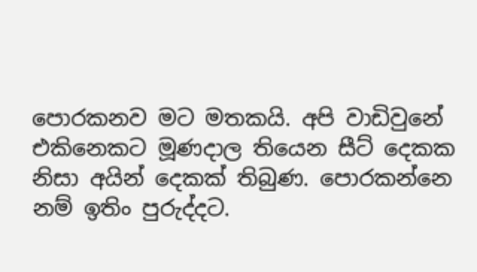පොරකනව මට මතකයි. අපි වාඩිවුනේ එකිනෙකට මූණදාල තියෙන සීට් දෙකක නිසා අයින් දෙකක් තිබුණ. පොරකන්නෙ නම් ඉතිං පුරුද්දට.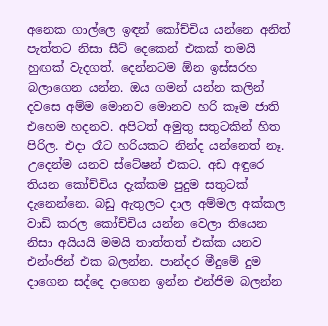අනෙක ගාල්ලෙ ඉඳන් කෝච්චිය යන්නෙ අනිත් පැත්තට නිසා සීට් දෙකෙන් එකක් තමයි හුඟක් වැදගත්. දෙන්නටම ඕන ඉස්සරහ බලාගෙන යන්න. ඔය ගමන් යන්න කලින් දවසෙ අම්ම මොනව මොනව හරි කෑම ජාති එහෙම හදනව. අපිටත් අමුතු සතුටකින් හිත පිරිල. එදා රෑට හරියකට නින්ද යන්නෙත් නෑ. උදෙන්ම යනව ස්ටේෂන් එකට. අඩ අඳුරෙ තියන කෝච්චිය දැක්කම පුදුම සතුටක් දැනෙන්නෙ. බඩු ඇතුලට දාල අම්මල අක්කල වාඩි කරල කෝච්චිය යන්න වෙලා තියෙන නිසා අයියයි මමයි තාත්තත් එක්ක යනව එන්ංජින් එක බලන්න. පාන්දර මීදුමේ දුම දාගෙන සද්දෙ දාගෙන ඉන්න එන්ජිම බලන්න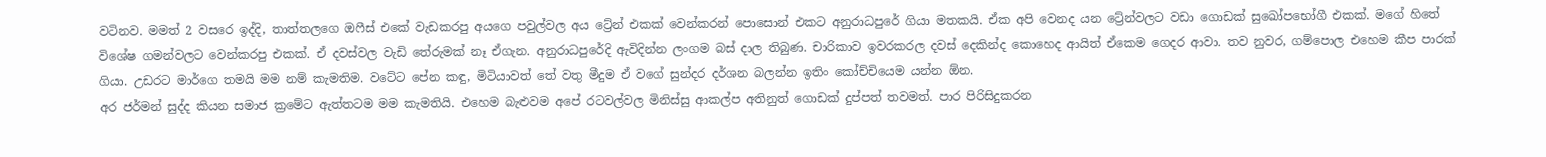වටිනව. මමත් 2 වසරෙ ඉද්දි, තාත්තලගෙ ඔෆීස් එකේ වැඩකරපු අයගෙ පවුල්වල අය ට්‍රේන් එකක් වෙන්කරන් පොසොන් එකට අනුරාධපුරේ ගියා මතකයි. ඒක අපි වෙනද යන ට්‍රේන්වලට වඩා ගොඩක් සුඛෝපභෝගී එකක්. මගේ හිතේ විශේෂ ගමන්වලට වෙන්කරපු එකක්. ඒ දවස්වල වැඩි තේරුමක් නෑ ඒගැන. අනුරාධපුරේදි ඇවිදින්න ලංගම බස් දාල තිබුණ. චාරිකාව ඉවරකරල දවස් දෙකින්ද කොහෙද ආයිත් ඒකෙම ගෙදර ආවා. තව නුවර, ගම්පොල එහෙම කීප පාරක් ගියා. උඩරට මාර්ගෙ තමයි මම නම් කැමතිම. වටේට පේන කඳු, මිටියාවත් තේ වතු මීදුම ඒ වගේ සුන්දර දර්ශන බලන්න ඉතිං කෝච්චියෙම යන්න ඕන.
අර ජර්මන් සුද්ද කියන සමාජ ක්‍රමේට ඇත්තටම මම කැමතියි. එහෙම බැළුවම අපේ රටවල්වල මිනිස්සු ආකල්ප අතිනුත් ගොඩක් දුප්පත් තවමත්. පාර පිරිසිදුකරන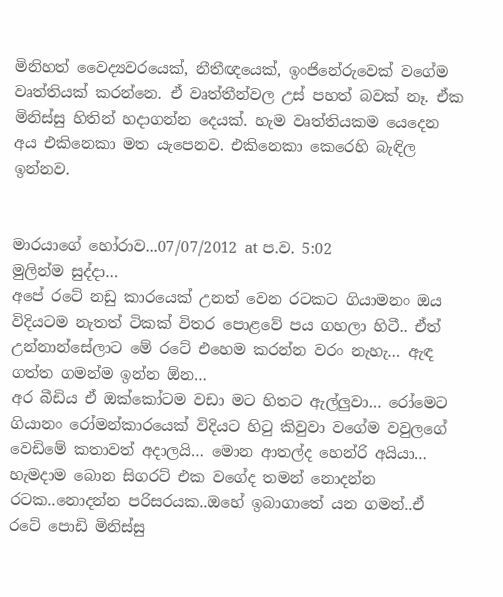මිනිහත් වෛද්‍යවරයෙක්, නීතීඥයෙක්, ඉංජිනේරුවෙක් වගේම වෘත්තියක් කරන්නෙ. ඒ වෘත්තීන්වල උස් පහත් බවක් නෑ. ඒක මිනිස්සු හිතින් හදාගන්න දෙයක්. හැම වෘත්තියකම යෙදෙන අය එකිනෙකා මත යැපෙනව. එකිනෙකා කෙරෙහි බැඳිල ඉන්නව.


මාරයාගේ හෝරාව...07/07/2012 at ප.ව. 5:02
මුලින්ම සුද්දා…
අපේ රටේ නඩු කාරයෙක් උනත් වෙන රටකට ගියාමනං ඔය විදියටම නැතත් ටිකක් විතර පොළවේ පය ගහලා හිටී.. ඒත් උන්නාන්සේලාට මේ රටේ එහෙම කරන්න වරං නැහැ… ඇඳ ගත්ත ගමන්ම ඉන්න ඕන…
අර බීඩිය ඒ ඔක්කෝටම වඩා මට හිතට ඇල්ලුවා… රෝමෙට ගියානං රෝමන්කාරයෙක් විදියට හිටු කිවුවා වගේම වවුලගේ වෙඩිමේ කතාවත් අදාලයි… මොන ආතල්ද හෙන්රි අයියා… හැමදාම බොන සිගරට් එක වගේද තමන් නොදන්න රටක..නොදන්න පරිසරයක..ඔහේ ඉබාගාතේ යන ගමන්..ඒ රටේ පොඩි මිනිස්සු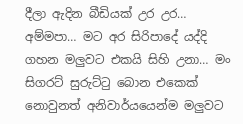දීලා ඇදින බීඩියක් උර උර… අම්මපා… මට අර සිරිපාදේ යද්දි ගහන මලුවට එකයි සිහි උනා… මං සිගරට් සුරුට්ටු බොන එකෙක් නොවුනත් අනිවාර්යයෙන්ම මලුවට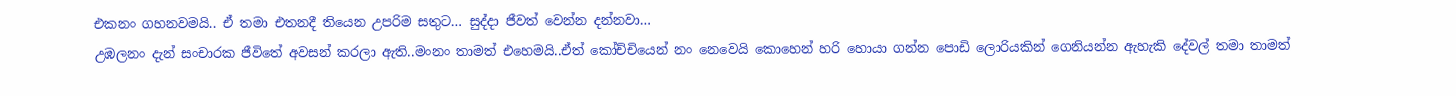එකනං ගහනවමයි.. ඒ තමා එතනදී තියෙන උපරිම සතුට… සුද්දා ජීවත් වෙන්න දන්නවා…
උඹලනං දැන් සංචාරක ජීවිතේ අවසන් කරලා ඇති..මංනං තාමත් එහෙමයි..ඒත් කෝච්චියෙන් නං නෙවෙයි කොහෙන් හරි හොයා ගන්න පොඩි ලොරියකින් ගෙනියන්න ඇහැකි දේවල් තමා තාමත්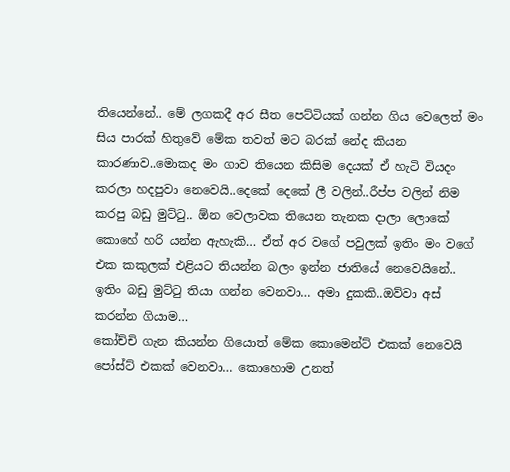තියෙන්නේ.. මේ ලගකදී අර සීත පෙට්ටියක් ගන්න ගිය වෙලෙත් මං සිය පාරක් හිතුවේ මේක තවත් මට බරක් නේද කියන කාරණාව..මොකද මං ගාව තියෙන කිසිම දෙයක් ඒ හැටි වියදං කරලා හදපුවා නෙවෙයි..දෙකේ දෙකේ ලී වලින්..රීප්ප වලින් නිම කරපු බඩු මුට්ටු.. ඕන වෙලාවක තියෙන තැනක දාලා ලොකේ කොහේ හරි යන්න ඇහැකි… ඒත් අර වගේ පවුලක් ඉතිං මං වගේ එක කකුලක් එළියට තියන්න බලං ඉන්න ජාතියේ නෙවෙයිනේ.. ඉතිං බඩු මුට්ටු තියා ගන්න වෙනවා… අමා දුකකි..ඔව්වා අස් කරන්න ගියාම…
කෝච්චි ගැන කියන්න ගියොත් මේක කොමෙන්ට් එකක් නෙවෙයි පෝස්ට් එකක් වෙනවා… කොහොම උනත්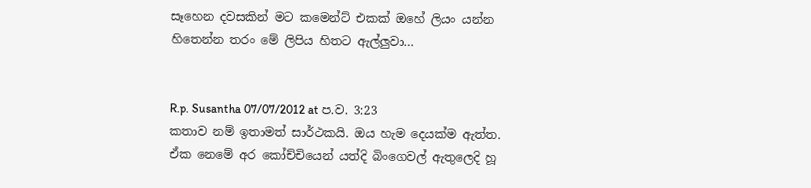සෑහෙන දවසකින් මට කමෙන්ට් එකක් ඔහේ ලියං යන්න හිතෙන්න තරං මේ ලිපිය හිතට ඇල්ලුවා…


R.p. Susantha 07/07/2012 at ප.ව. 3:23
කතාව නම් ඉතාමත් සාර්ථකයි. ඔය හැම දෙයක්ම ඇත්ත. ඒක නෙමේ අර කෝච්චියෙන් යත්දි බිංගෙවල් ඇතුලෙදි හූ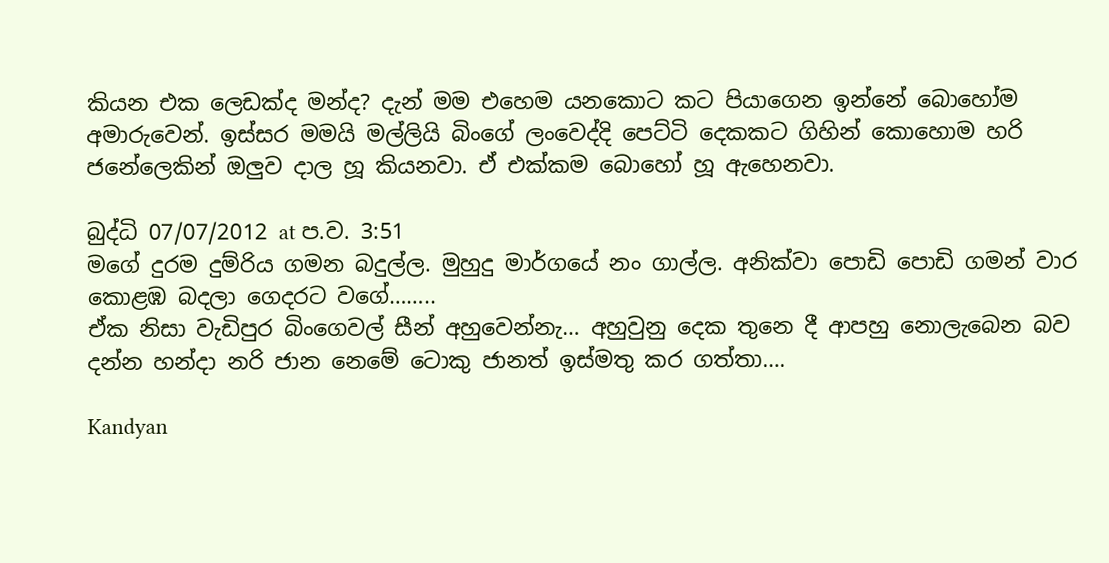කියන එක ලෙඩක්ද මන්ද? දැන් මම එහෙම යනකොට කට පියාගෙන ඉන්නේ බොහෝම අමාරුවෙන්. ඉස්සර මමයි මල්ලියි බිංගේ ලංවෙද්දි පෙට්ටි දෙකකට ගිහින් කොහොම හරි ජනේලෙකින් ඔලුව දාල හූ කියනවා. ඒ එක්කම බොහෝ හූ ඇහෙනවා.

බුද්ධි 07/07/2012 at ප.ව. 3:51
මගේ දුරම දුම්රිය ගමන බදුල්ල. මුහුදු මාර්ගයේ නං ගාල්ල. අනික්වා පොඩි පොඩි ගමන් වාර කොළඹ බදලා ගෙදරට වගේ……..
ඒක නිසා වැඩිපුර බිංගෙවල් සීන් අහුවෙන්නැ… අහුවුනු දෙක තුනෙ දී ආපහු නොලැබෙන බව දන්න හන්දා නරි ජාන නෙමේ ටොකු ජානත් ඉස්මතු කර ගත්තා….

Kandyan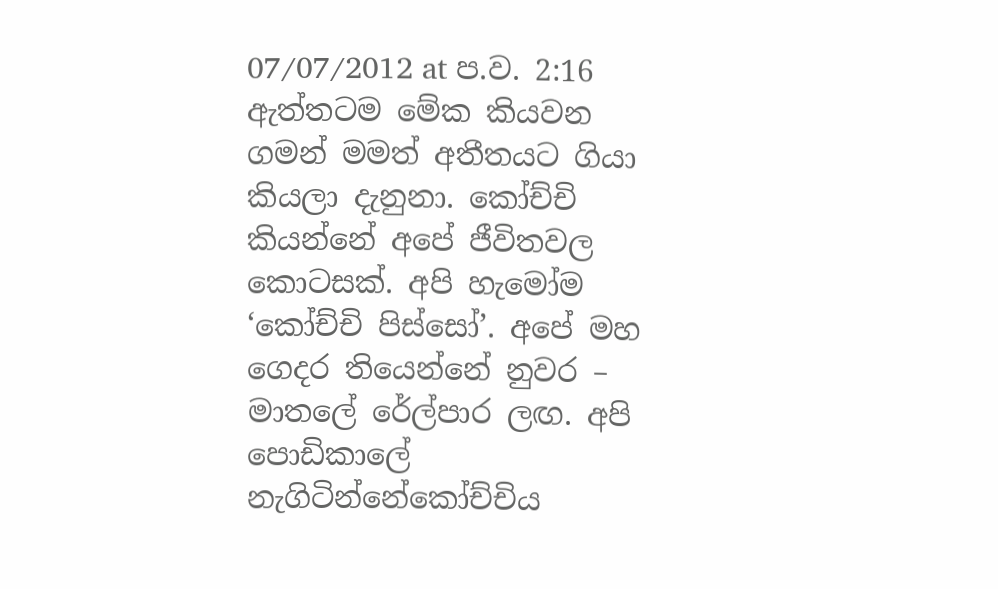07/07/2012 at ප.ව. 2:16
ඇත්තටම මේක කියවන ගමන් මමත් අතීතයට ගියා කියලා දැනුනා. කෝච්චි කියන්නේ අපේ ජීවිතවල කොටසක්. අපි හැමෝම ‘කෝච්චි පිස්සෝ’. අපේ මහ ගෙදර තියෙන්නේ නුවර – මාතලේ රේල්පාර ලඟ. අපි පොඩිකාලේ නැගිටින්නේකෝච්චිය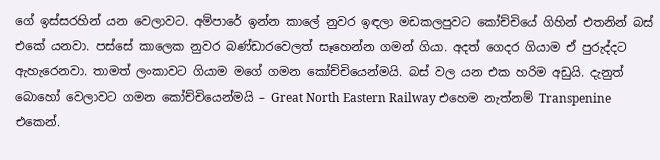ගේ ඉස්සරහින් යන වෙලාවට. අම්පාරේ ඉන්න කාලේ නුවර ඉඳලා මඩකලපුවට කෝච්චියේ ගිහින් එතනින් බස් එකේ යනවා. පස්සේ කාලෙක නුවර බණ්ඩාරවෙලත් සෑහෙන්න ගමන් ගියා. අදත් ගෙදර ගියාම ඒ පුරුද්දට ඇහැරෙනවා. තාමත් ලංකාවට ගියාම මගේ ගමන කෝච්චියෙන්මයි. බස් වල යන එක හරිම අඩුයි. දැනුත් බොහෝ වෙලාවට ගමන කෝච්චියෙන්මයි – Great North Eastern Railway එහෙම නැත්නම් Transpenine එකෙන්.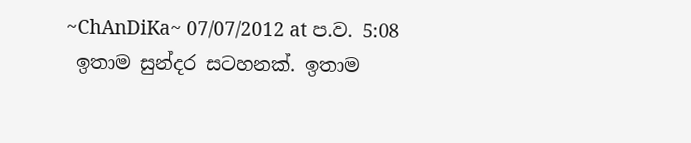~ChAnDiKa~ 07/07/2012 at ප.ව. 5:08
 ඉතාම සුන්දර සටහනක්. ඉතාම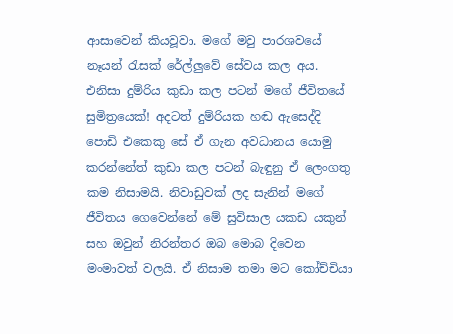ආසාවෙන් කියවූවා. මගේ මවු පාරශවයේ නෑයන් රැසක් රේල්ලුවේ සේවය කල අය. එනිසා දුම්රිය කුඩා කල පටන් මගේ ජීවිතයේ සුමිත්‍රයෙක්! අදටත් දුම්රියක හඬ ඇසෙද්දි පොඩි එකෙකු සේ ඒ ගැන අවධානය යොමු කරන්නේත් කුඩා කල පටන් බැඳුනු ඒ ලෙංගතු කම නිසාමයි. නිවාඩුවක් ලද සැනින් මගේ ජීවිතය ගෙවෙන්නේ මේ සුවිසාල යකඩ යකුන් සහ ඔවුන් නිරන්තර ඔබ මොබ දිවෙන මංමාවත් වලයි. ඒ නිසාම තමා මට කෝච්චියා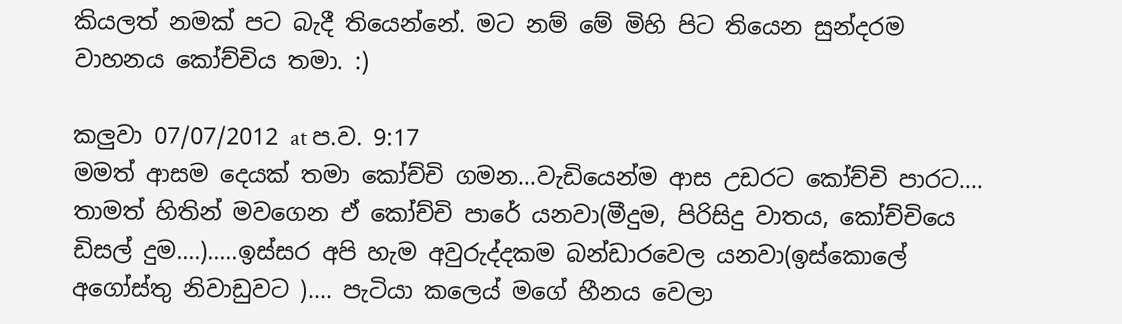කියලත් නමක් පට බැදී තියෙන්නේ. මට නම් මේ මිහි පිට තියෙන සුන්දරම වාහනය කෝච්චිය තමා. :)

කලුවා 07/07/2012 at ප.ව. 9:17
මමත් ආසම දෙයක් තමා කෝච්චි ගමන…වැඩියෙන්ම ආස උඩරට කෝච්චි පාරට…. තාමත් හිතින් මවගෙන ඒ කෝච්චි පාරේ යනවා(මීදුම, පිරිසිදු වාතය, කෝච්චියෙ ඩිසල් දුම….)…..ඉස්සර අපි හැම අවුරුද්දකම බන්ඩාරවෙල යනවා(ඉස්කොලේ අගෝස්තු නිවාඩුවට )…. පැටියා කලෙය් මගේ හීනය වෙලා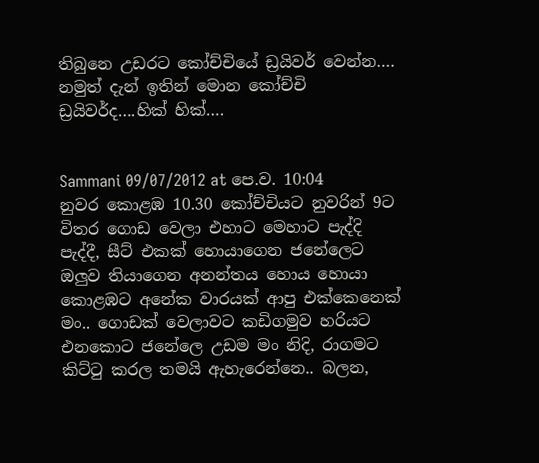තිබුනෙ උඩරට කෝච්චියේ ඩ්‍රයිවර් වෙන්න….
නමුත් දැන් ඉතින් මොන කෝච්චි ඩ්‍රයිවර්ද….හික් හික්….


Sammani 09/07/2012 at පෙ.ව. 10:04
නුවර කොළඹ 10.30 කෝච්චියට නුවරින් 9ට විතර ගොඩ වෙලා එහාට මෙහාට පැද්දි පැද්දී, සීට් එකක් හොයාගෙන ජනේලෙට ඔලුව තියාගෙන අනන්තය හොය හොයා කොළඹට අනේක වාරයක් ආපු එක්කෙනෙක් මං.. ගොඩක් වෙලාවට කඩිගමුව හරියට එනකොට ජනේලෙ උඩම මං නිදි, රාගමට කිට්‍ටු කරල තමයි ඇහැරෙන්නෙ.. බලන,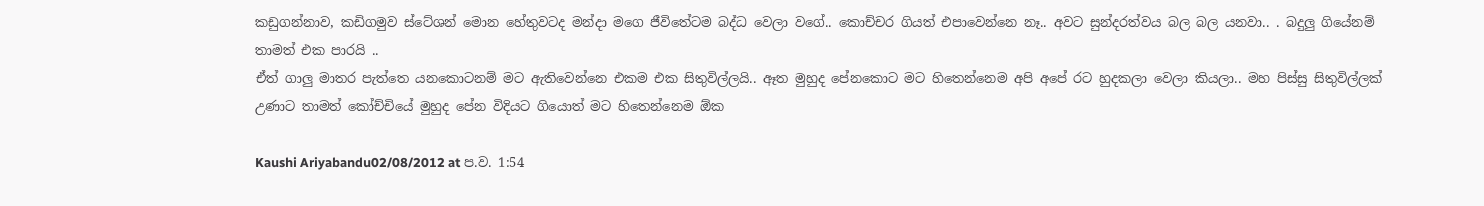කඩුගන්නාව, කඩිගමුව ස්ටේශන් මොන හේතුවටද මන්දා මගෙ ජීවිතේටම බද්ධ වෙලා වගේ.. කොච්චර ගියත් එපාවෙන්නෙ නෑ.. අවට සුන්දරත්වය බල බල යනවා.. . බදුලු ගියේනම් තාමත් එක පාරයි ..
ඒත් ගාලු මාතර පැත්තෙ යනකොටනම් මට ඇතිවෙන්නෙ එකම එක සිතුවිල්ලයි.. ඈත මුහුද පේනකොට මට හිතෙන්නෙම අපි අපේ රට හුදකලා වෙලා කියලා.. මහ පිස්සු සිතුවිල්ලක් උණාට තාමත් කෝච්චියේ මුහුද පේන විදියට ගියොත් මට හිතෙන්නෙම ඕක

Kaushi Ariyabandu02/08/2012 at ප.ව. 1:54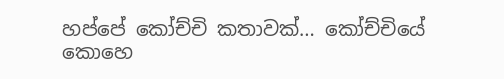හප්පේ කෝච්චි කතාවක්… කෝච්චියේ කොහෙ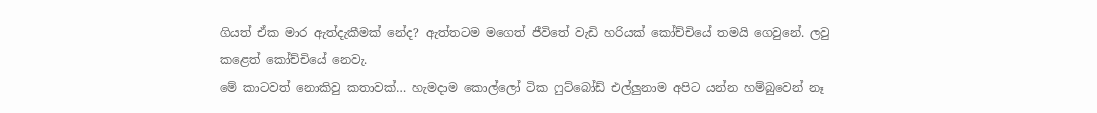ගියත් ඒක මාර ඇත්දැකීමක් නේද? ඇත්තටම මගෙත් ජීවිතේ වැඩි හරියක් කෝච්චියේ තමයි ගෙවුනේ. ලවු කළෙත් කෝච්චියේ නෙවැ.
මේ කාටවත් නොකිවු කතාවක්… හැමදාම කොල්ලෝ ටික ෆුට්බෝඩ් එල්ලුනාම අපිට යන්න හම්බුවෙන් නෑ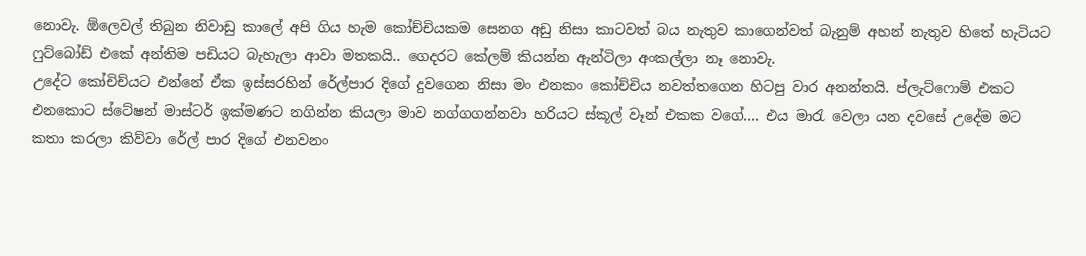නොවැ. ඕලෙවල් තිබුන නිවාඩු කාලේ අපි ගිය හැම කෝච්චියකම සෙනග අඩු නිසා කාටවත් බය නැතුව කාගෙන්වත් බැනුම් අහන් නැතුව හිතේ හැටියට ෆුට්බෝඩ් එකේ අන්තිම පඩියට බැහැලා ආවා මතකයි.. ගෙදරට කේලම් කියන්න ඇන්ටිලා අංකල්ලා නෑ නොවැ.
උදේට කෝචිච්යට එන්නේ ඒක ඉස්සරහින් රේල්පාර දිගේ දුවගෙන නිසා මං එනකං කෝච්චිය නවත්තගෙන හිටපු වාර අනන්තයි. ප්ලැට්ෆොම් එකට එනකොට ස්ටේෂන් මාස්ටර් ඉක්මණට නගින්න කියලා මාව නග්ගගන්නවා හරියට ස්කූල් වෑන් එකක වගේ…. එය මාරැ වෙලා යන දවසේ උදේම මට කතා කරලා කිව්වා රේල් පාර දිගේ එනවනං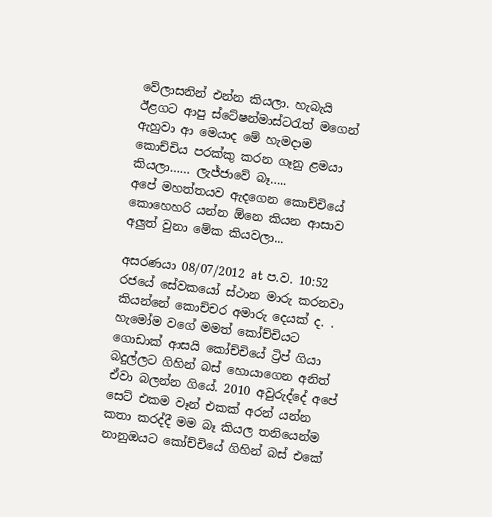වේලාසනින් එන්න කියලා. හැබැයි ඊළගට ආපු ස්ටේෂන්මාස්ටරැත් මගෙන් ඇහුවා ආ මෙයාද මේ හැමදාම කොච්චිය පරක්කු කරන ගෑනු ළමයා කියලා…… ලැජ්ජාවේ බෑ…..
අපේ මහත්තයව ඇදගෙන කොච්චියේ කොහෙහරි යන්න ඕනෙ කියන ආසාව අලුත් වුනා මේක කියවලා...

අසරණයා 08/07/2012 at ප.ව. 10:52
රජයේ සේවකයෝ ස්ථාන මාරු කරනවා කියන්නේ කොච්චර අමාරු දෙයක් ද. . හැමෝම වගේ මමත් කෝච්චියට ගොඩාක් ආසයි කෝච්චියේ ට්‍රිප් ගියා බදුල්ලට ගිහින් බස් හොයාගෙන අනිත් ඒවා බලන්න ගියේ. 2010 අවුරුද්දේ අපේ සෙට් එකම වෑන් එකක් අරන් යන්න කතා කරද්දී මම බෑ කියල තනියෙන්ම නානුඔයට කෝච්චියේ ගිහින් බස් එකේ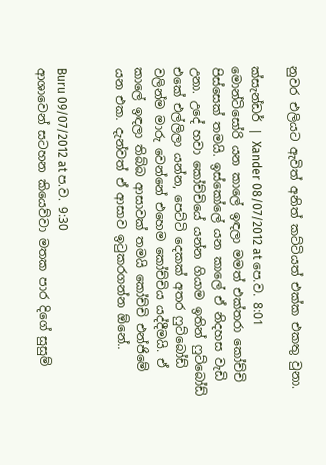නුවර එලියට ඇවිත් අනිත් කට්ටියත් එක්ක එකතු වුනා.

ක්සැන්ඩර් | Xander 08/07/2012 at පෙ.ව. 8:01
මොන්ටිසෝරි යන කාලේ ඉඳලා මමත් එක්තරා කෝච්චි පිස්සෙක් තමයි. ඉස්කෝලේ යන කාලේ ඒ නිදහස වැඩි උනා. උදේ හවා කෝච්චියේ යන්න ගියාම ඉතින් ෆුට්බෝඩ් එකේ එල්ලිලා යන්න, පෙට්ටි දෙකක් අතර ෆුට්බෝඩ් වලින්ම මාරු වෙන්නේ එහෙම කෝච්චිය යද්දීමයි. ඒ කාලේ ඉඳලා තිබ්බ ආසාවක් තමයි කෝච්චි එන්ජිමේ යන එක. දැන්වත් ඒ ආසාව ඉටුකරගන්න ඕනේ..


Buru 09/07/2012 at ප.ව. 9:30
ආශාවෙන් සටහන කියෙව්වා මතක පාර දිගේ සුසුම්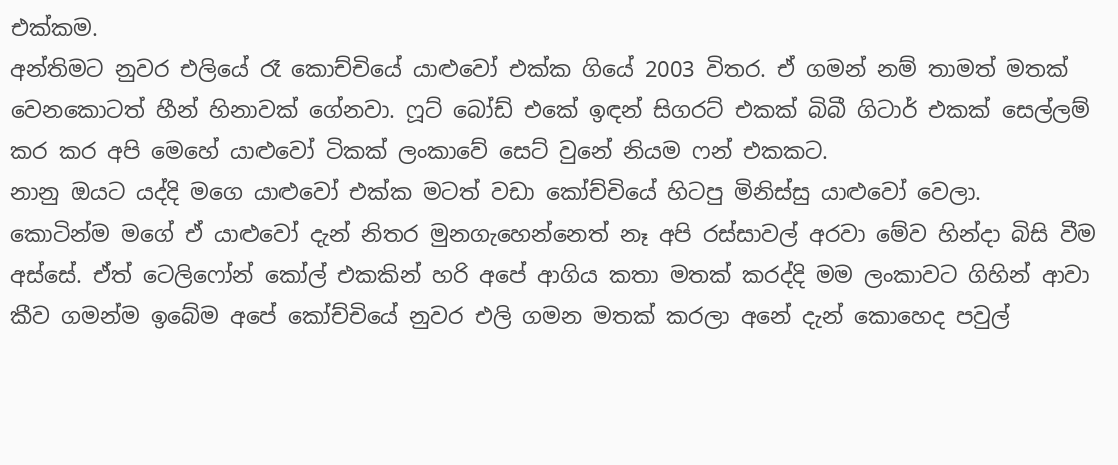එක්කම.
අන්තිමට නුවර එලියේ රෑ කොච්චියේ යාළුවෝ එක්ක ගියේ 2003 විතර. ඒ ගමන් නම් තාමත් මතක් වෙනකොටත් හීන් හිනාවක් ගේනවා. ෆූට් බෝඩ් එකේ ඉඳන් සිගරට් එකක් බිබී ගිටාර් එකක් සෙල්ලම් කර කර අපි මෙහේ යාළුවෝ ටිකක් ලංකාවේ සෙට් වුනේ නියම ෆන් එකකට.
නානු ඔයට යද්දි මගෙ යාළුවෝ එක්ක මටත් වඩා කෝච්චියේ හිටපු මිනිස්සු යාළුවෝ වෙලා.
කොටින්ම මගේ ඒ යාළුවෝ දැන් නිතර මුනගැහෙන්නෙත් නෑ අපි රස්සාවල් අරවා මේව හින්දා බිසි වීම අස්සේ. ඒත් ටෙලිෆෝන් කෝල් එකකින් හරි අපේ ආගිය කතා මතක් කරද්දි මම ලංකාවට ගිහින් ආවා කීව ගමන්ම ඉබේම අපේ කෝච්චියේ නුවර එලි ගමන මතක් කරලා අනේ දැන් කොහෙද පවුල්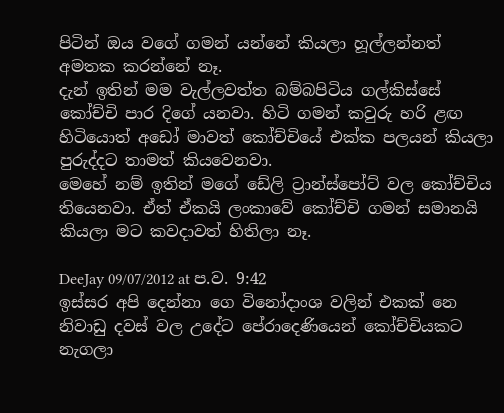පිටින් ඔය වගේ ගමන් යන්නේ කියලා හූල්ලන්නත් අමතක කරන්නේ නෑ.
දැන් ඉතින් මම වැල්ලවත්ත බම්බපිටිය ගල්කිස්සේ කෝච්චි පාර දිගේ යනවා. හිටි ගමන් කවුරු හරි ළඟ හිටියොත් අඩෝ මාවත් කෝච්චියේ එක්ක පලයන් කියලා පුරුද්දට තාමත් කියවෙනවා.
මෙහේ නම් ඉතින් මගේ ඩේලි ට්‍රාන්ස්පෝට් වල කෝච්චිය තියෙනවා. ඒත් ඒකයි ලංකාවේ කෝච්චි ගමන් සමානයි කියලා මට කවදාවත් හිතිලා නෑ.

DeeJay 09/07/2012 at ප.ව. 9:42
ඉස්සර අපි දෙන්නා ගෙ විනෝදාංශ වලින් එකක් නෙ නිවාඩු දවස් වල උදේට පේරාදෙණියෙන් කෝච්චියකට නැගලා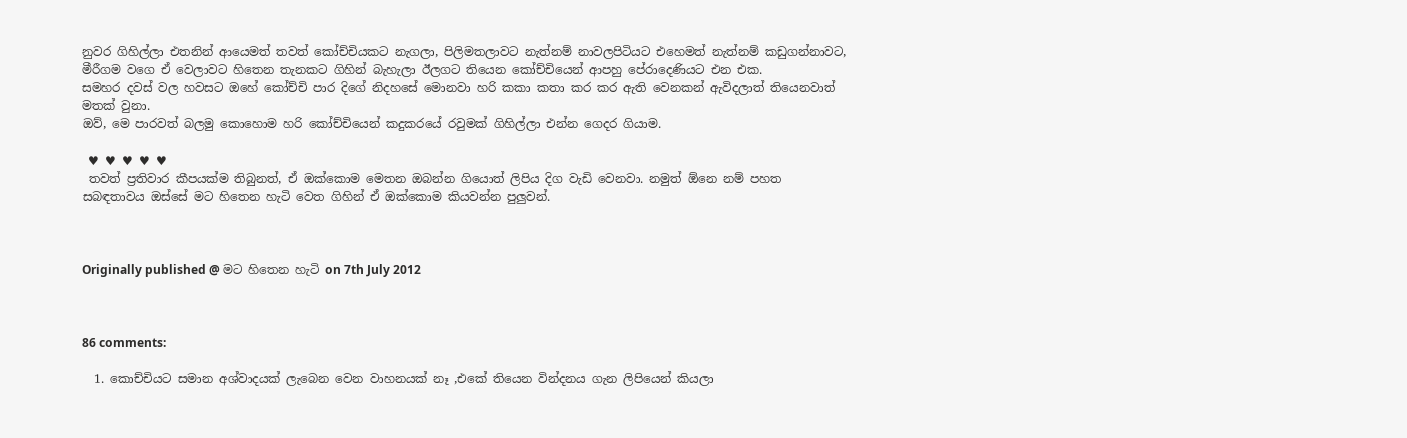නුවර ගිහිල්ලා එතනින් ආයෙමත් තවත් කෝච්චියකට නැගලා, පිලිමතලාවට නැත්නම් නාවලපිටියට එහෙමත් නැත්නම් කඩුගන්නාවට, මීරීගම වගෙ ඒ වෙලාවට හිතෙන තැනකට ගිහින් බැහැලා ඊලගට තියෙන කෝච්චියෙන් ආපහු පේරාදෙණියට එන එක.
සමහර දවස් වල හවසට ඔහේ කෝච්චි පාර දිගේ නිදහසේ මොනවා හරි කකා කතා කර කර ඇති වෙනකන් ඇවිදලාත් තියෙනවාත් මතක් වුනා.
ඔව්, මෙ පාරවත් බලමු කොහොම හරි කෝච්චියෙන් කදුකරයේ රවුමක් ගිහිල්ලා එන්න ගෙදර ගියාම.

 ♥ ♥ ♥ ♥ ♥
 තවත් ප්‍රතිවාර කීපයක්ම තිබුනත්, ඒ ඔක්කොම මෙතන ඔබන්න ගියොත් ලිපිය දිග වැඩි වෙනවා. නමුත් ඕනෙ නම් පහත සබඳතාවය ඔස්සේ මට හිතෙන හැටි වෙත ගිහින් ඒ ඔක්කොම කියවන්න පුලුවන්.



Originally published @ මට හිතෙන හැටි on 7th July 2012



86 comments:

  1. කොච්චියට සමාන අශ්වාදයක් ලැබෙන වෙන වාහනයක් නෑ ,එකේ තියෙන වින්දනය ගැන ලිපියෙන් කියලා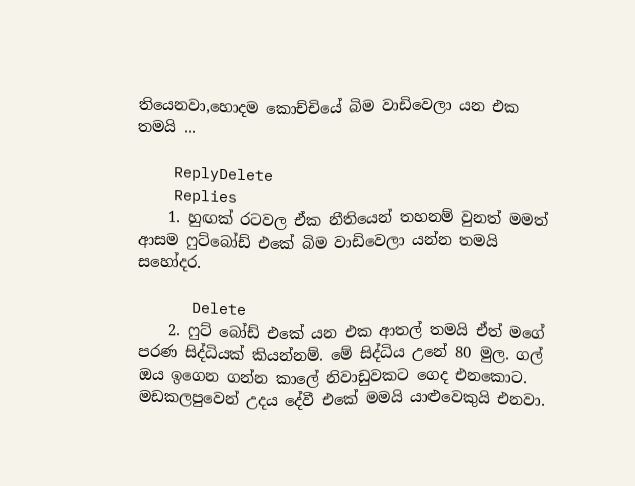තියෙනවා,හොදම කොච්චියේ බිම වාඩිවෙලා යන එක තමයි ...

    ReplyDelete
    Replies
    1. හුඟක් රටවල ඒක නීතියෙන් තහනම් වුනත් මමත් ආසම ෆුට්බෝඩ් එකේ බිම වාඩිවෙලා යන්න තමයි සහෝදර.

      Delete
    2. ෆුට් බෝඩ් එකේ යන එක ආතල් තමයි ඒත් මගේ පරණ සිද්ධියක් කියන්නම්. මේ සිද්ධිය උනේ 80 මුල. ගල් ඔය ඉගෙන ගන්න කාලේ නිවාඩුවකට ගෙද එනකොට. මඩකලපුවෙන් උදය දේවී එකේ මමයි යාළුවෙකුයි එනවා.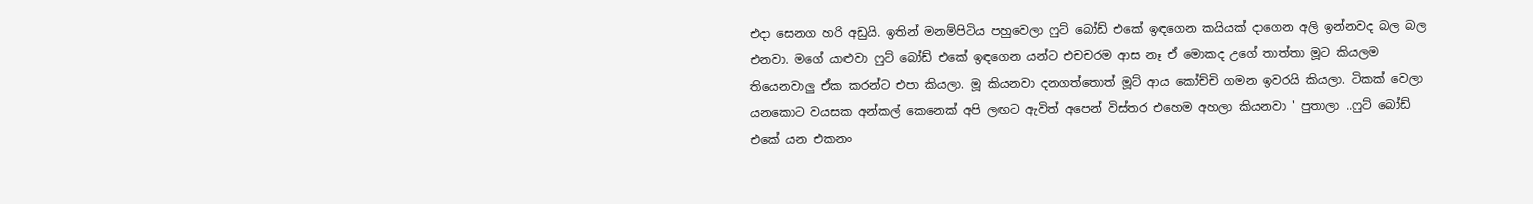එදා සෙනග හරි අඩුයි. ඉතින් මනම්පිටිය පහුවෙලා ෆුට් බෝඩ් එකේ ඉඳගෙන කයියක් දාගෙන අලි ඉන්නවද බල බල එනවා. මගේ යාළුවා ෆුට් බෝඩ් එකේ ඉඳගෙන යන්ට එචචරම ආස නෑ ඒ මොකද උගේ තාත්තා මූට කියලම තියෙනවාලු ඒක කරන්ට එපා කියලා. මූ කියනවා දනගත්තොත් මූට් ආය කෝච්චි ගමන ඉවරයි කියලා. ටිකක් වෙලා යනකොට වයසක අන්කල් කෙනෙක් අපි ලඟට ඇවිත් අපෙන් විස්තර එහෙම අහලා කියනවා ' පුතාලා ..ෆුට් බෝඩ් එකේ යන එකනං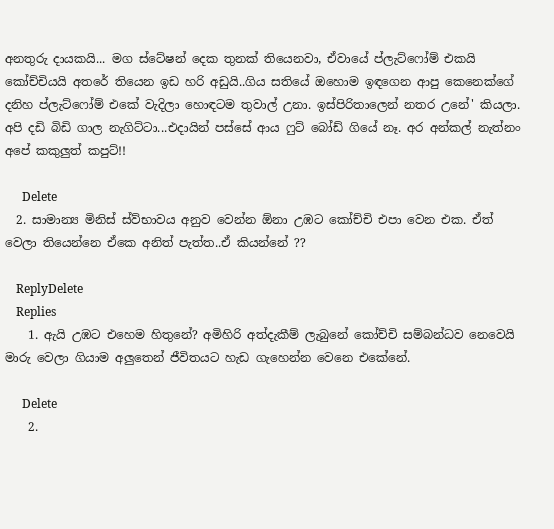අනතුරු දායකයි... මග ස්ටේෂන් දෙක තුනක් තියෙනවා, ඒවායේ ප්ලැට්ෆෝම් එකයි කෝච්චියයි අතරේ තියෙන ඉඩ හරි අඩුයි..ගිය සතියේ ඔහොම ඉඳගෙන ආපු කෙනෙක්ගේ දනිහ ප්ලැට්ෆෝම් එකේ වැදිලා හොඳටම තුවාල් උනා. ඉස්පිරිතාලෙන් නතර උනේ' කියලා. අපි දඩි බිඩි ගාල නැගිට්ටා...එදායින් පස්සේ ආය ෆුට් බෝඩ් ගියේ නෑ. අර අන්කල් නැත්නං අපේ කකුලුත් කපුට්!!

      Delete
  2. සාමාන්‍ය මිනිස් ස්ව්භාවය අනුව වෙන්න ඕනා උඹට කෝච්චි එපා වෙන එක. ඒත් වෙලා තියෙන්නෙ ඒකෙ අනිත් පැත්ත..ඒ කියන්නේ ??

    ReplyDelete
    Replies
    1. ඇයි උඹට එහෙම හිතුනේ? අමිහිරි අත්දැකීම් ලැබුනේ කෝච්චි සම්බන්ධව නෙවෙයි මාරු වෙලා ගියාම අලුතෙන් ජීවිතයට හැඩ ගැහෙන්න වෙනෙ එකේනේ.

      Delete
    2.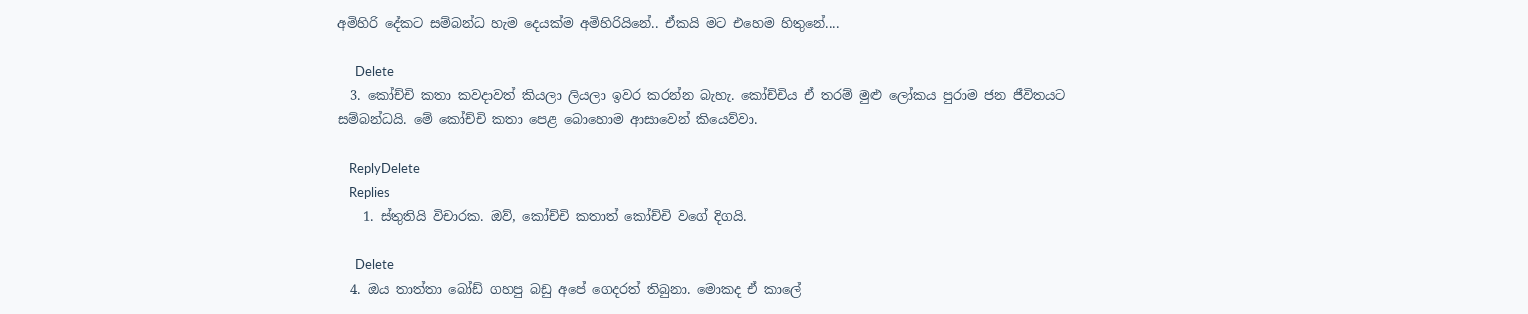අමිහිරි දේකට සම්බන්ධ හැම දෙයක්ම අමිහිරියිනේ.. ඒකයි මට එහෙම හිතුනේ....

      Delete
  3. කෝච්චි කතා කවදාවත් කියලා ලියලා ඉවර කරන්න බැහැ. කෝච්චිය ඒ තරම් මුළු ලෝකය පුරාම ජන ජීවිතයට සම්බන්ධයි. මේ කෝච්චි කතා පෙළ බොහොම ආසාවෙන් කියෙව්වා.

    ReplyDelete
    Replies
    1. ස්තුතියි විචාරක. ඔව්, කෝච්චි කතාත් කෝච්චි වගේ දිගයි.

      Delete
  4. ඔය තාත්තා බෝඩ් ගහපු බඩු අපේ ගෙදරත් තිබුනා. මොකද ඒ කාලේ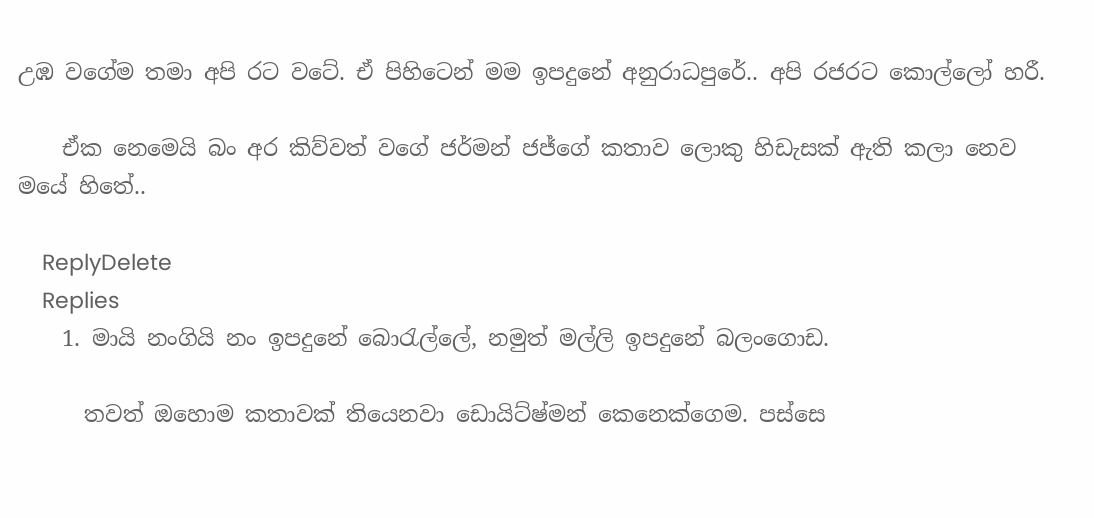උඹ වගේම තමා අපි රට වටේ. ඒ පිහිටෙන් මම ඉපදුනේ අනුරාධපුරේ.. අපි රජරට කොල්ලෝ හරී.

    ඒක නෙමෙයි බං අර කිව්වත් වගේ ජර්මන් ජජ්ගේ කතාව ලොකු හිඩැසක් ඇති කලා නෙව මයේ හිතේ..

    ReplyDelete
    Replies
    1. මායි නංගියි නං ඉපදුනේ බො‍රැල්ලේ, නමුත් මල්ලි ඉපදුනේ බලංගොඩ.

      තවත් ඔහොම කතාවක් තියෙනවා ඩොයිට්ෂ්මන් කෙනෙක්ගෙම. පස්සෙ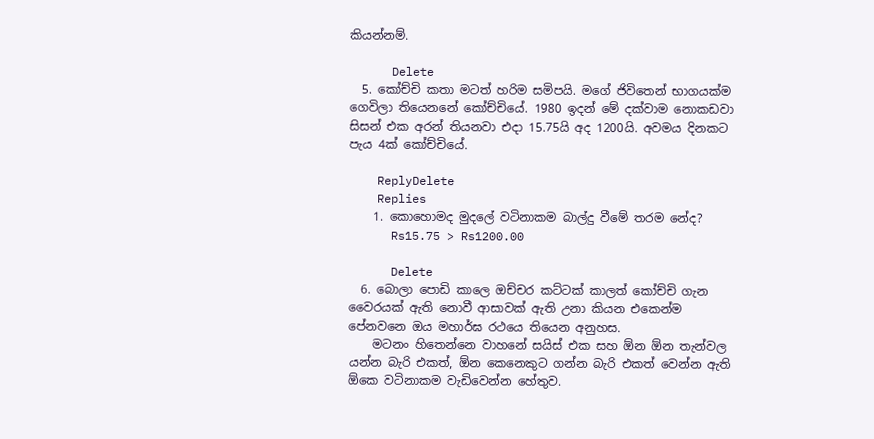කියන්නම්.

      Delete
  5. කෝච්චි කතා මටත් හරිම සමිපයි. මගේ ජිවිතෙන් භාගයක්ම ගෙවිලා තියෙනනේ කෝච්චියේ. 1980 ඉදන් මේ දක්වාම නොකඩවා සිසන් එක අරන් තියනවා එදා 15.75යි අද 1200යි. අවමය දිනකට පැය 4ක් කෝච්චියේ.

    ReplyDelete
    Replies
    1. කොහොමද මුදලේ වටිනාකම බාල්දු වීමේ තරම නේද?
      Rs15.75 > Rs1200.00

      Delete
  6. බොලා පොඩි කාලෙ ඔච්චර කට්ටක් කාලත් කෝච්චි ගැන වෛරයක් ඇති නොවී ආසාවක් ඇති උනා කියන එකෙන්ම පේනවනෙ ඔය මහාර්ඝ රථයෙ තියෙන අනුහස.
    මටනං හිතෙන්නෙ වාහනේ සයිස් එක සහ ඕන ඕන තැන්වල යන්න බැරි එකත්, ඕන කෙනෙකුට ගන්න බැරි එකත් වෙන්න ඇති ඕකෙ වටිනාකම වැඩිවෙන්න හේතුව.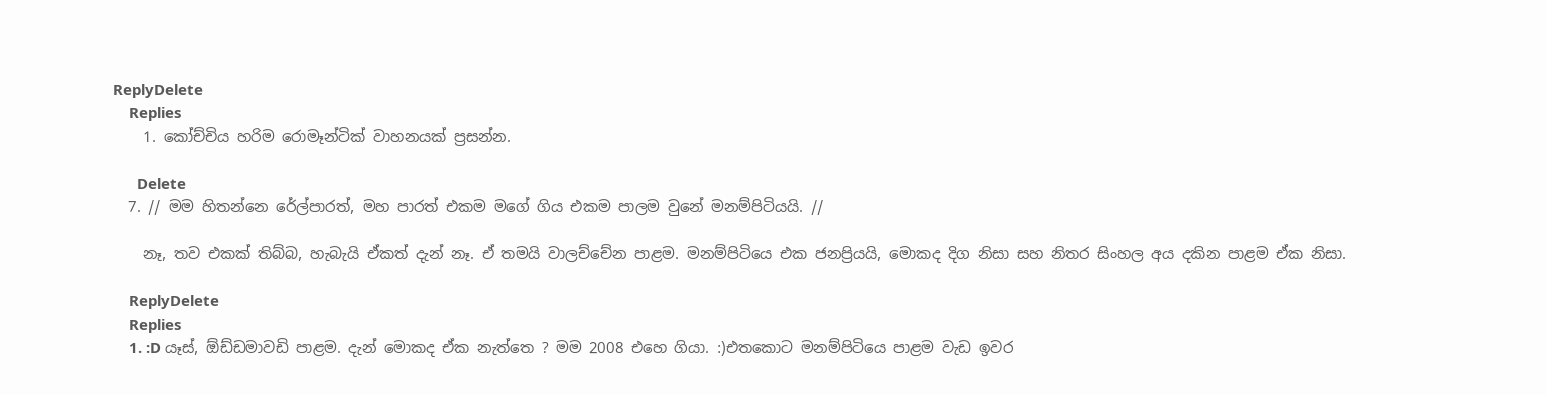ReplyDelete
    Replies
    1. කෝච්චිය හරිම රොමෑන්ටික් වාහනයක් ප්‍රසන්න.

      Delete
  7. // මම හිතන්නෙ රේල්පාරත්, මහ පාරත් එකම මගේ ගිය එකම පාලම වුනේ මනම්පිටියයි. //

    නෑ, තව එකක් තිබ්බ, හැබැයි ඒකත් දැන් නෑ. ඒ තමයි වාලච්චේන පාළම. මනම්පිටියෙ එක ජනප්‍රියයි, මොකද දිග නිසා සහ නිතර සිංහල අය දකින පාළම ඒක නිසා.

    ReplyDelete
    Replies
    1. :D යෑස්, ඕඩ්ඩමාවඩි පාළම. දැන් මොකද ඒක නැත්තෙ ? මම 2008 එහෙ ගියා. :)එතකොට මනම්පිටියෙ පාළම වැඩ ඉවර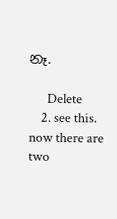නෑ.

      Delete
    2. see this. now there are two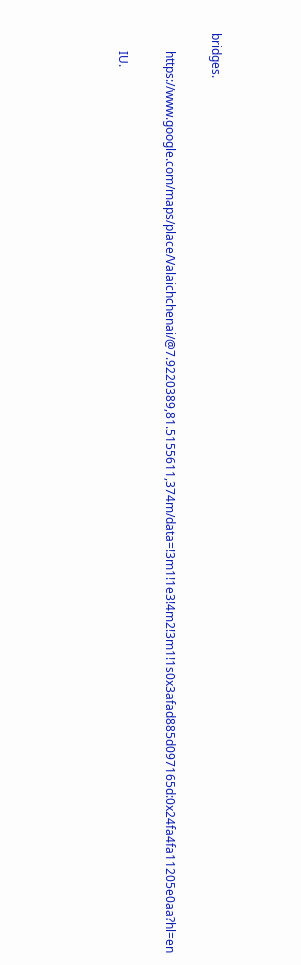bridges.

      https://www.google.com/maps/place/Valaichchenai/@7.9220389,81.5155611,374m/data=!3m1!1e3!4m2!3m1!1s0x3afad885d097165d:0x24fa4fa11205e0aa?hl=en

      IU.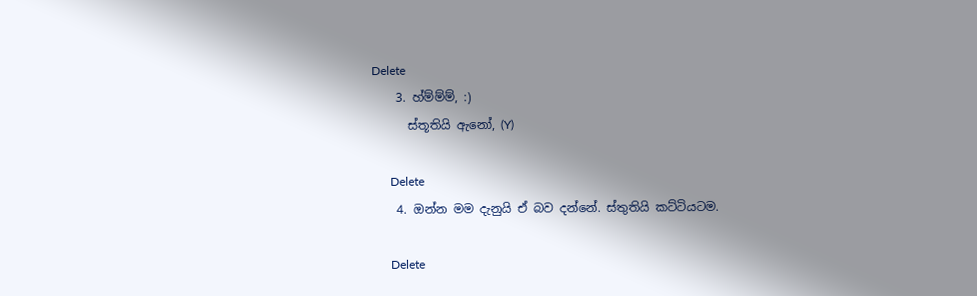Delete
    3. හ්ම්ම්ම්, :)
      ස්තූතියි ඇනෝ, (Y)

      Delete
    4. ඔන්න මම දැනුයි ඒ බව දන්නේ. ස්තුතියි කට්ටියටම.

      Delete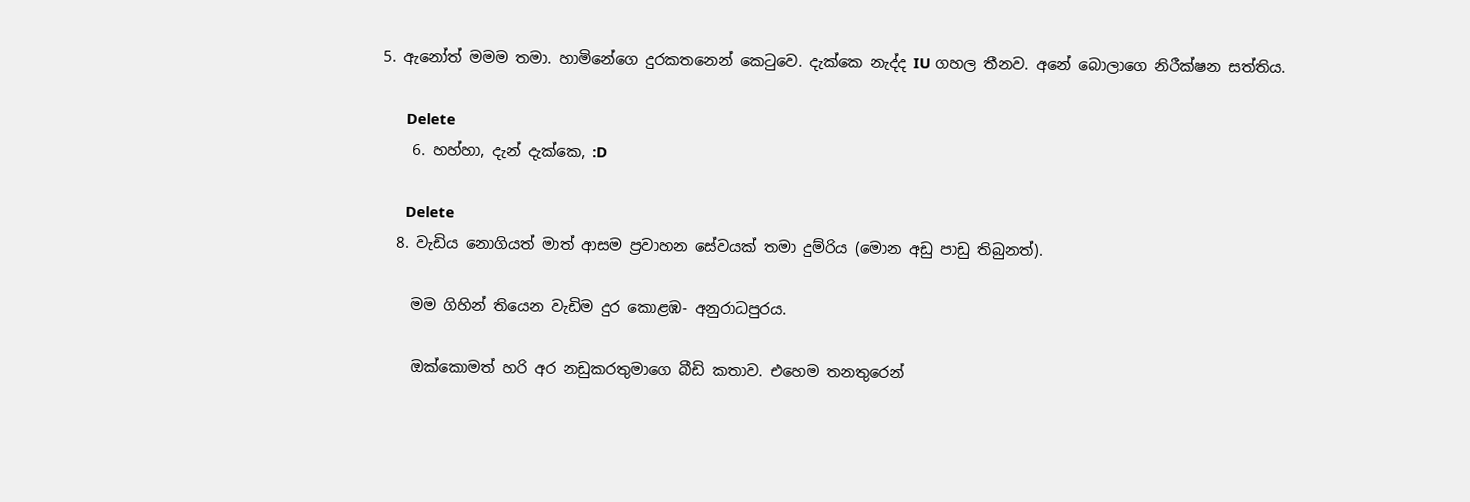5. ඇනෝත් මමම තමා. හාමිනේගෙ දුරකතනෙන් කෙටුවෙ. දැක්කෙ නැද්ද IU ගහල තීනව. අනේ බොලාගෙ නිරීක්ෂන සත්තිය.

      Delete
    6. හහ්හා, දැන් දැක්කෙ, :D

      Delete
  8. වැඩිය නොගියත් මාත් ආසම ප්‍රවාහන සේව‍යක් තමා දුම්රිය (මොන අඩු පාඩු තිබුනත්).

    මම ගිහින් තියෙන වැඩිම දුර කොළඹ- අනුරාධපුරය.

    ඔක්කොමත් හරි අර නඩුකරතුමාගෙ බීඩි කතාව. එහෙම තනතුරෙන්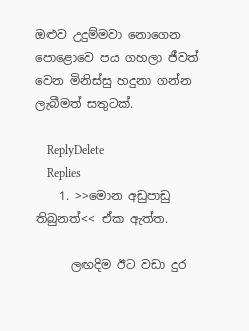ඔළුව උදුම්මවා නොගෙන පොළොවෙ පය ගහලා ජීවත් වෙන මිනිස්සු හදුනා ගන්න ලැබීමත් සතුටක්.

    ReplyDelete
    Replies
    1. >>මොන අඩුපාඩු තිබුනත්<< ඒක ඇත්ත.

      ලඟදිම ඊට වඩා දුර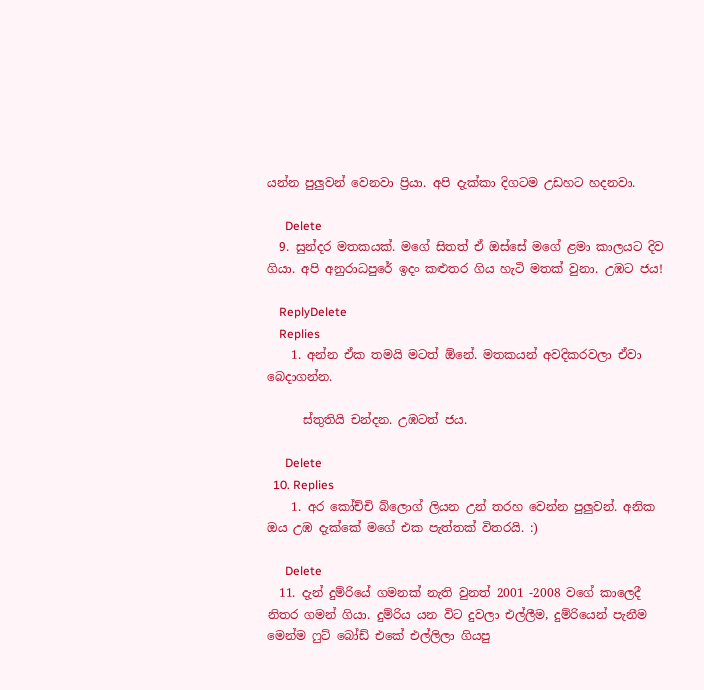යන්න පුලුවන් වෙනවා ප්‍රියා. අපි දැක්කා දිගටම උඩහට හදනවා.

      Delete
  9. සුන්දර මතකයක්. මගේ සිතත් ඒ ඔස්සේ මගේ ළමා කාලයට දිව ගියා. අපි අනුරාධපුරේ ඉදං කළුතර ගිය හැටි මතක් වුනා. උඹට ජය!

    ReplyDelete
    Replies
    1. අන්න ඒක තමයි මටත් ඕනේ. මතකයන් අවදිකරවලා ඒවා බෙදාගන්න.

      ස්තුතියි චන්දන. උඹටත් ජය.

      Delete
  10. Replies
    1. අර කෝච්චි බ්ලොග් ලියන උන් තරහ වෙන්න පුලුවන්. අනික ඔය උඹ දැක්කේ මගේ එක පැත්තක් විතරයි. :)

      Delete
  11. දැන් දුම්රියේ ගමනක් නැති වුනත් 2001 -2008 වගේ කාලෙදී නිතර ගමන් ගියා. දුම්රිය යන විට දුවලා එල්ලීම, දුම්රියෙන් පැනීම මෙන්ම ෆුට් බෝඩ් එකේ එල්ලිලා ගියපු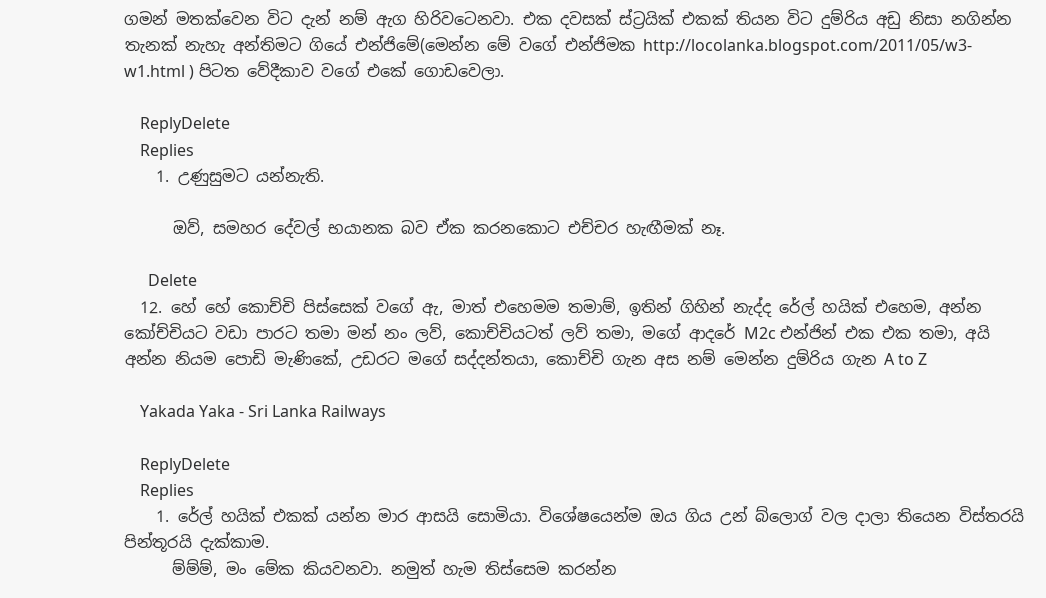ගමන් මතක්වෙන විට දැන් නම් ඇග හිරිවටෙනවා. එක දවසක් ස්ට්‍රයික් එකක් තියන විට දුම්රිය අඩු නිසා නගින්න තැනක් නැහැ අන්තිමට ගියේ එන්ජිමේ(මෙන්න මේ වගේ එන්ජිමක http://locolanka.blogspot.com/2011/05/w3-w1.html ) පිටත වේදීකාව වගේ එකේ ගොඩවෙලා.

    ReplyDelete
    Replies
    1. උණුසුමට යන්නැති.

      ඔව්, සමහර දේවල් භයානක බව ඒක කරනකොට එච්චර හැඟීමක් නෑ.

      Delete
  12. හේ හේ කොච්චි පිස්සෙක් වගේ ඇ, මාත් එහෙමම තමාම්, ඉතින් ගිහින් නැද්ද රේල් හයික් එහෙම, අන්න කෝච්චියට වඩා පාරට තමා මන් නං ලව්, කොච්චියටත් ලව් තමා, මගේ ආදරේ M2c එන්ජින් එක එක තමා, අයි අන්න නියම පොඩි මැණිකේ, උඩරට මගේ සද්දන්තයා, කොච්චි ගැන අස නම් මෙන්න දුම්රිය ගැන A to Z

    Yakada Yaka - Sri Lanka Railways

    ReplyDelete
    Replies
    1. රේල් හයික් එකක් යන්න මාර ආසයි සොමියා. විශේෂයෙන්ම ඔය ගිය උන් බ්ලොග් වල දාලා තියෙන විස්තරයි පින්තූරයි දැක්කාම.
      ම්ම්ම්, මං මේක කියවනවා. නමුත් හැම තිස්සෙම කරන්න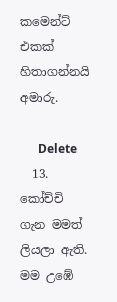කමෙන්ට් එකක් හිතාගන්නයි අමාරු.

      Delete
  13. කෝච්චි ගැන මමත් ලියලා ඇති. මම උඹේ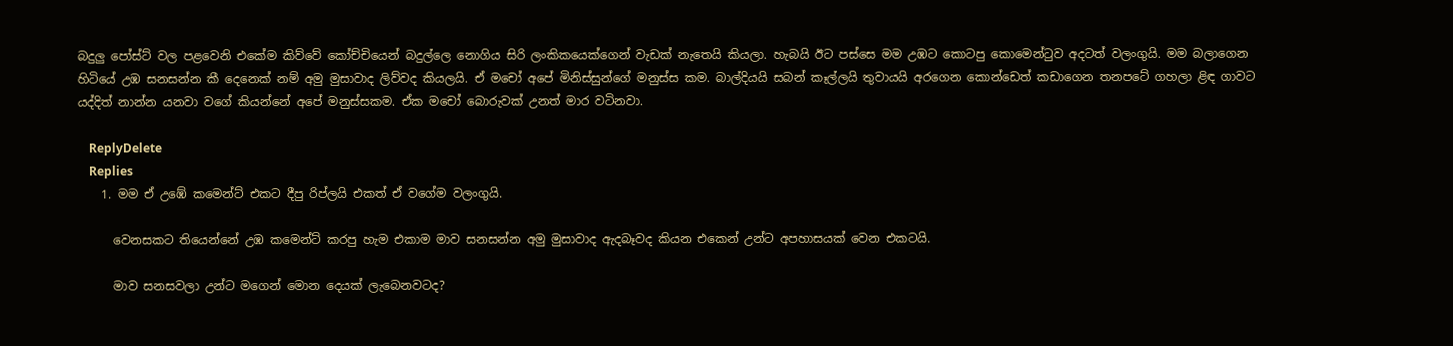බදුලු පෝස්ට් වල පළවෙනි එකේම කිව්වේ කෝච්චියෙන් බදුල්ලෙ නොගිය සිරි ලංකිකයෙක්ගෙන් වැඩක් නැතෙයි කියලා. හැබයි ඊට පස්සෙ මම උඹට කොටපු කොමෙන්ටුව අදටත් වලංගුයි. මම බලාගෙන හිටියේ උඹ සනසන්න කී දෙනෙක් නම් අමු මුසාවාද ලිව්වද කියලයි. ඒ මචෝ අපේ මිනිස්සුන්ගේ මනුස්ස කම. බාල්දියයි සබන් කෑල්ලයි තුවායයි අරගෙන කොන්ඩෙත් කඩාගෙන තනපටේ ගහලා ළිඳ ගාවට යද්දිත් නාන්න යනවා වගේ කියන්නේ අපේ මනුස්සකම. ඒක මචෝ බොරුවක් උනත් මාර වටිනවා.

    ReplyDelete
    Replies
    1. මම ඒ උඹේ කමෙන්ට් එකට දීපු රිප්ලයි එකත් ඒ වගේම වලංගුයි.

      වෙනසකට තියෙන්නේ උඹ කමෙන්ට් කරපු හැම එකාම මාව සනසන්න අමු මුසාවාද ඇදබෑවද කියන එකෙන් උන්ට අපහාසයක් වෙන එකටයි.

      මාව සනසවලා උන්ට මගෙන් මොන දෙයක් ලැබෙනවටද?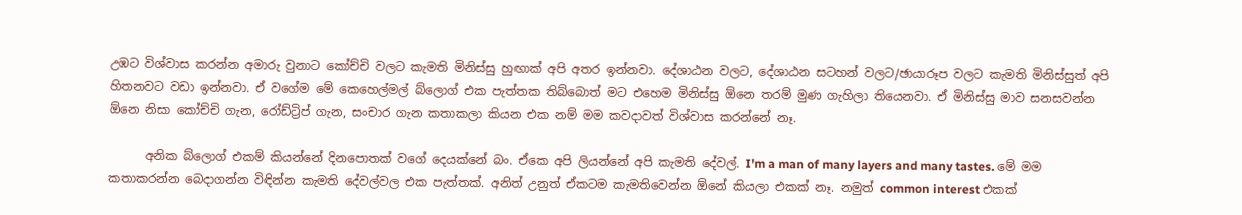උඹට විශ්වාස කරන්න අමාරු වුනාට කෝච්චි වලට කැමති මිනිස්සු හුඟාක් අපි අතර ඉන්නවා. දේශාඨන වලට, දේශාඨන සටහන් වලට/ඡායාරූප වලට කැමති මිනිස්සුත් අපි හිතනවට වඩා ඉන්නවා. ඒ වගේම මේ කෙහෙල්මල් බ්ලොග් එක පැත්තක තිබ්බොත් මට එහෙම මිනිස්සු ඕනෙ තරම් මුණ ගැහිලා තියෙනවා. ඒ මිනිස්සු මාව සනසවන්න ඕනෙ නිසා කෝච්චි ගැන, රෝඩ්ට්‍රිප් ගැන, සංචාර ගැන කතාකලා කියන එක නම් මම කවදාවත් විශ්වාස කරන්නේ නෑ.

      අනික බ්ලොග් එකම් කියන්නේ දිනපොතක් වගේ දෙයක්නේ බං. ඒකෙ අපි ලියන්නේ අපි කැමති දේවල්. I'm a man of many layers and many tastes. මේ මම කතාකරන්න බෙදාගන්න විඳින්න කැමති දේවල්වල එක පැත්තක්. අනිත් උනුත් ඒකටම කැමතිවෙන්න ඕනේ කියලා එකක් නෑ. නමුත් common interest එකක්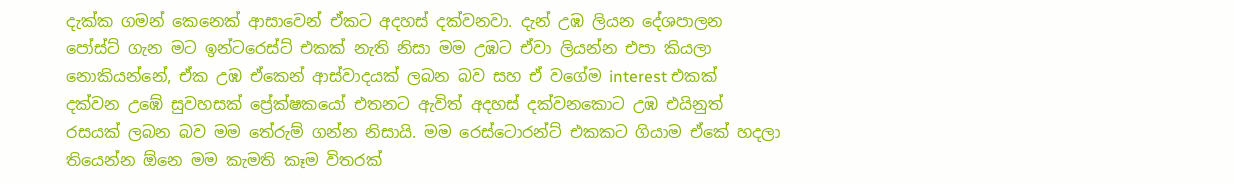දැක්ක ගමන් කෙනෙක් ආසාවෙන් ඒකට අදහස් දක්වනවා. දැන් උඹ ලියන දේශපාලන පෝස්ට් ගැන මට ඉන්ටරෙස්ට් එකක් නැති නිසා මම උඹට ඒවා ලියන්න එපා කියලා නොකියන්නේ, ඒක උඹ ඒකෙන් ආස්වාදයක් ලබන බව සහ ඒ වගේම interest එකක් දක්වන උඹේ සුවහසක් ප්‍රේක්ෂකයෝ එතනට ඇවිත් අදහස් දක්වනකොට උඹ එයිනුත් රසයක් ලබන බව මම තේරුම් ගන්න නිසායි. මම රෙස්ටොරන්ට් එකකට ගියාම ඒකේ හදලා තියෙන්න ඕනෙ මම කැමති කෑම විතරක්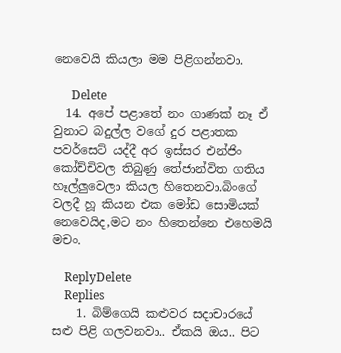නෙවෙයි කියලා මම පිළිගන්නවා.

      Delete
  14. අපේ පළාතේ නං ගාණක් නෑ ඒ වුනාට බදුල්ල වගේ දුර පළාතක පවර්සෙට් යද්දී අර ඉස්සර එන්ජිං කෝච්චිවල තිබුණු තේජාන්විත ගතිය හෑල්ලුවෙලා කියල හිතෙනවා.බිංගේ වලදී හූ කියන එක මෝඩ සොමියක් නෙවෙයිද,මට නං හිතෙන්නෙ එහෙමයි මචං.

    ReplyDelete
    Replies
    1. බිම්ගෙයි කළුවර සදාචාරයේ සළු පිළි ගලවනවා.. ඒකයි ඔය.. පිට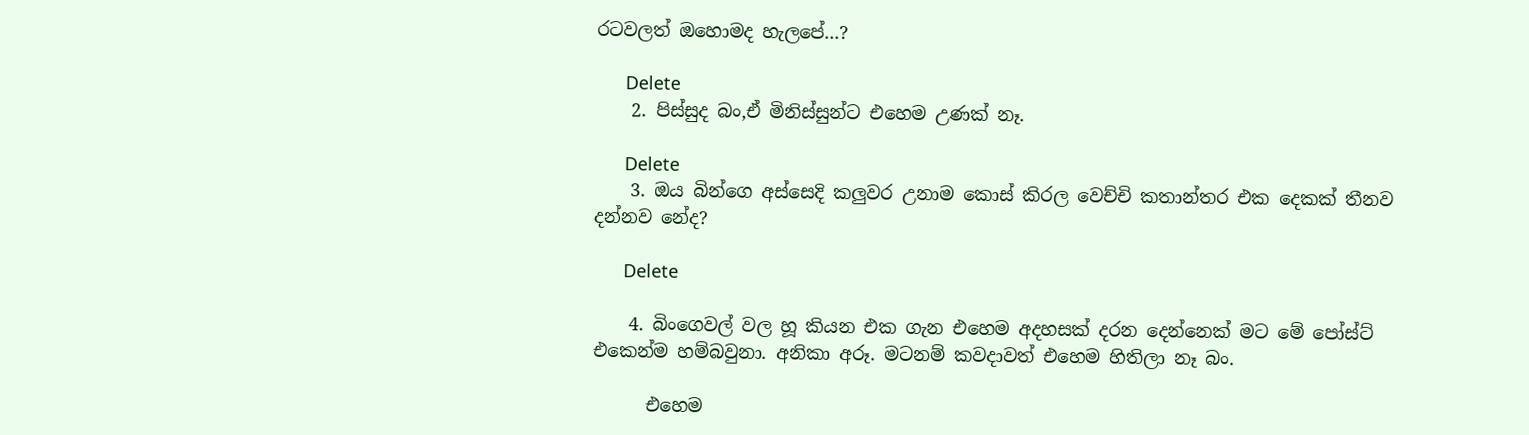රටවලත් ඔහොමද හැලපේ...?

      Delete
    2. පිස්සුද බං,ඒ මිනිස්සුන්ට එහෙම උණක් නෑ.

      Delete
    3. ඔය බින්ගෙ අස්සෙදි කලුවර උනාම කොස් කිරල වෙච්චි කතාන්තර එක දෙකක් තීනව දන්නව නේද?

      Delete

    4. බිංගෙවල් වල හූ කියන එක ගැන එහෙම අදහසක් දරන දෙන්නෙක් මට මේ පෝස්ට් එකෙන්ම හම්බවුනා. අනිකා අරූ. මටනම් කවදාවත් එහෙම හිතිලා නෑ බං.

      එහෙම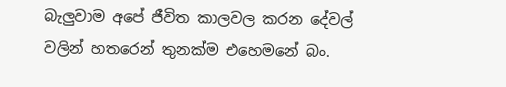බැලුවාම අපේ ජීවිත කාලවල කරන දේවල් වලින් හතරෙන් තුනක්ම එහෙමනේ බං.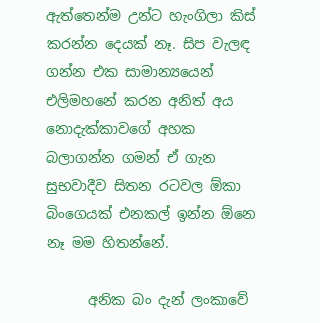ඇත්තෙන්ම උන්ට හැංගිලා කිස් කරන්න දෙයක් නෑ. සිප වැලඳ ගන්න එක සාමාන්‍යයෙන් එලිමහනේ කරන අනිත් අය නොදැක්කාවගේ අහක බලාගන්න ගමන් ඒ ගැන සුභවාදීව සිතන රටවල ඕකා බිංගෙයක් එනකල් ඉන්න ඕනෙ නෑ මම හිතන්නේ.

      අනික බං දැන් ලංකාවේ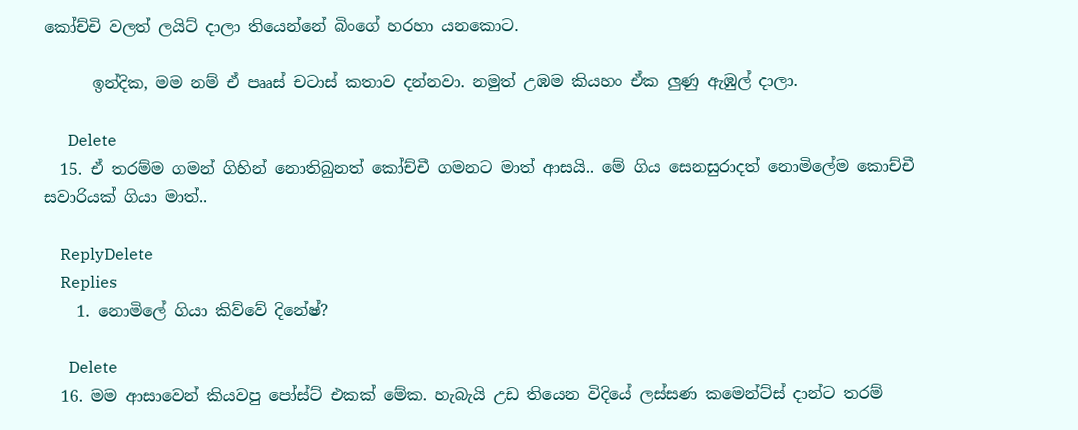කෝච්චි වලත් ලයිට් දාලා තියෙන්නේ බිංගේ හරහා යනකොට.

      ඉන්දික, මම නම් ඒ පෲස් චටාස් කතාව දන්නවා. නමුත් උඹම කියහං ඒක ලුණු ඇඹුල් දාලා.

      Delete
  15. ඒ තරම්ම ගමන් ගිහින් නොතිබුනත් කෝච්චී ගමනට මාත් ආසයි.. මේ ගිය සෙනසුරාදත් නොමිලේම කොච්චී සවාරියක් ගියා මාත්..

    ReplyDelete
    Replies
    1. නොමිලේ ගියා කිව්වේ දිනේෂ්?

      Delete
  16. මම ආසාවෙන් කියවපු පෝස්ට් එකක් මේක. හැබැයි උඩ තියෙන විදියේ ලස්සණ කමෙන්ට්ස් දාන්ට තරම්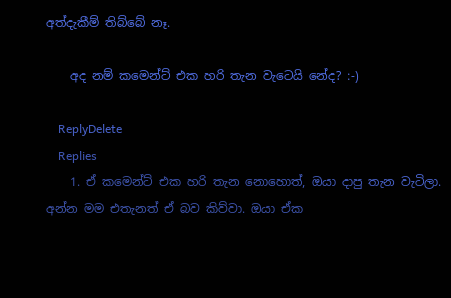අත්දැකීම් තිබ්බේ නෑ.

    අද නම් කමෙන්ට් එක හරි තැන වැටෙයි නේද? :-)

    ReplyDelete
    Replies
    1. ඒ කමෙන්ට් එක හරි තැන නොහොත්, ඔයා දාපු තැන වැටිලා. අන්න මම එතැනත් ඒ බව කිව්වා. ඔයා ඒක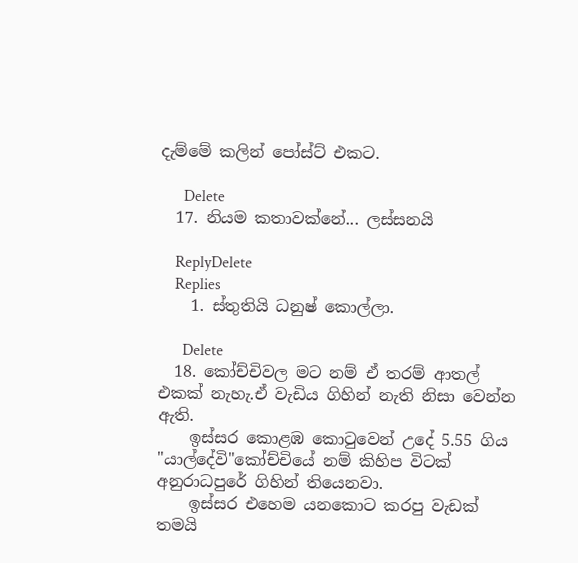දැම්මේ කලින් පෝස්ට් එකට.

      Delete
  17. නියම කතාවක්නේ... ලස්සනයි

    ReplyDelete
    Replies
    1. ස්තුතියි ධනුෂ් කොල්ලා.

      Delete
  18. කෝච්චිවල මට නම් ඒ තරම් ආතල් එකක් නැහැ.ඒ වැඩිය ගිහින් නැති නිසා වෙන්න ඇති.
    ඉස්සර කොළඹ කොටුවෙන් උදේ 5.55 ගිය "යාල්දේවි"කෝච්චියේ නම් කිහිප විටක් අනුරාධපුරේ ගිහින් තියෙනවා.
    ඉස්සර එහෙම යනකොට කරපු වැඩක් තමයි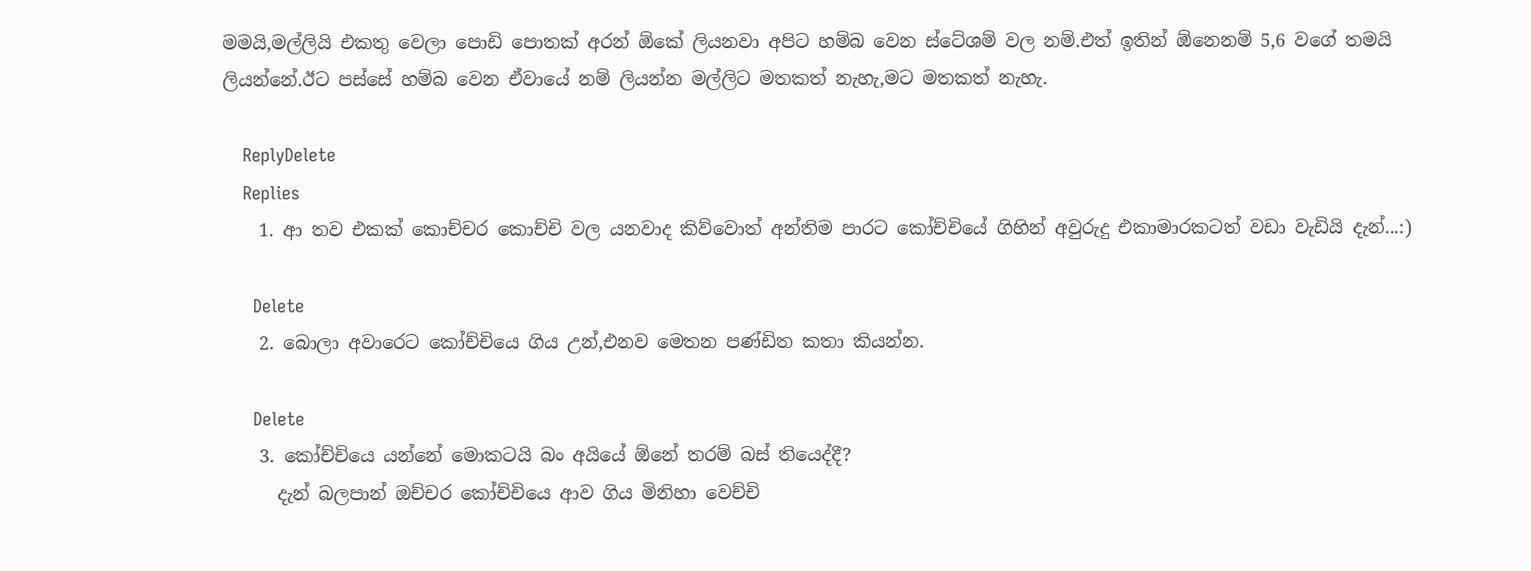මමයි,මල්ලියි එකතු වෙලා පොඩි පොතක් අරන් ඕකේ ලියනවා අපිට හම්බ වෙන ස්ටේශම් වල නම්.එත් ඉතින් ඕනෙනම් 5,6 වගේ තමයි ලියන්නේ.ඊට පස්සේ හම්බ වෙන ඒවායේ නම් ලියන්න මල්ලිට මතකත් නැහැ,මට මතකත් නැහැ.

    ReplyDelete
    Replies
    1. ආ තව එකක් කොච්චර කොච්චි වල යනවාද කිව්වොත් අන්තිම පාරට කෝච්චියේ ගිහින් අවුරුදු එකාමාරකටත් වඩා වැඩියි දැන්...:)

      Delete
    2. බොලා අවාරෙට කෝච්චියෙ ගිය උන්,එනව මෙතන පණ්ඩිත කතා කියන්න.

      Delete
    3. කෝච්චියෙ යන්නේ මොකටයි බං අයියේ ඕනේ තරම් බස් තියෙද්දී?
      දැන් බලපාන් ඔච්චර කෝච්චියෙ ආව ගිය මිනිහා වෙච්චි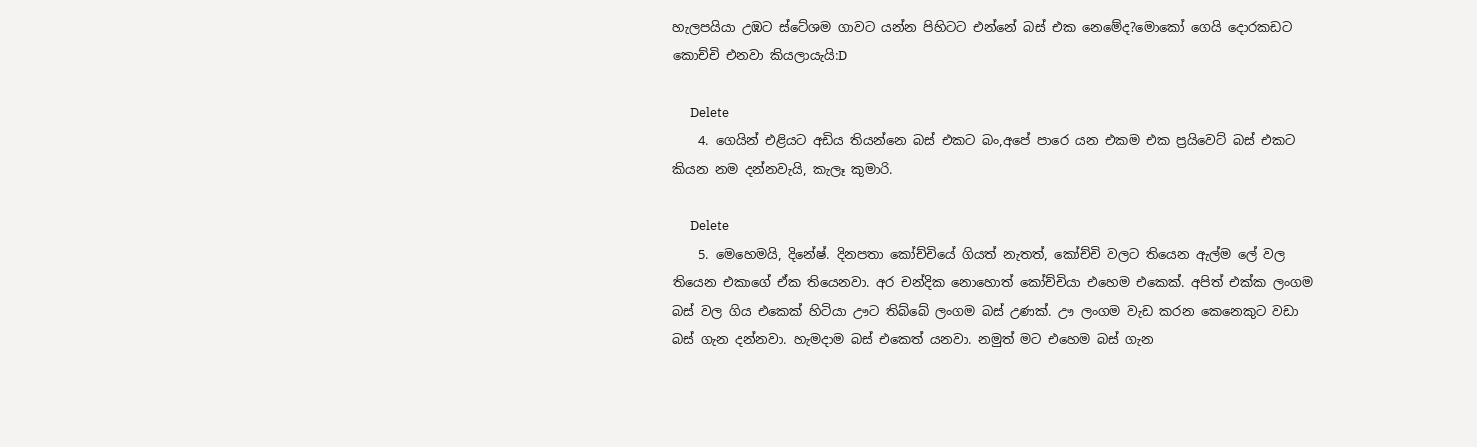හැලපයියා උඹට ස්ටේශම ගාවට යන්න පිහිටට එන්නේ බස් එක නෙමේද?මොකෝ ගෙයි දොරකඩට කොච්චි එනවා කියලායැයි:D

      Delete
    4. ගෙයින් එළියට අඩිය තියන්නෙ බස් එකට බං,අපේ පාරෙ යන එකම එක ප්‍රයිවෙට් බස් එකට කියන නම දන්නවැයි, කැලෑ කුමාරි.

      Delete
    5. මෙහෙමයි, දිනේෂ්. දිනපතා කෝච්චියේ ගියත් නැතත්, කෝච්චි වලට තියෙන ඇල්ම ලේ වල තියෙන එකාගේ ඒක තියෙනවා. අර චන්දික නොහොත් කෝච්චියා එහෙම එකෙක්. අපිත් එක්ක ලංගම බස් වල ගිය එකෙක් හිටියා ඌට තිබ්බේ ලංගම බස් උණක්. ඌ ලංගම වැඩ කරන කෙනෙකුට වඩා බස් ගැන දන්නවා. හැමදාම බස් එකෙත් යනවා. නමුත් මට එහෙම බස් ගැන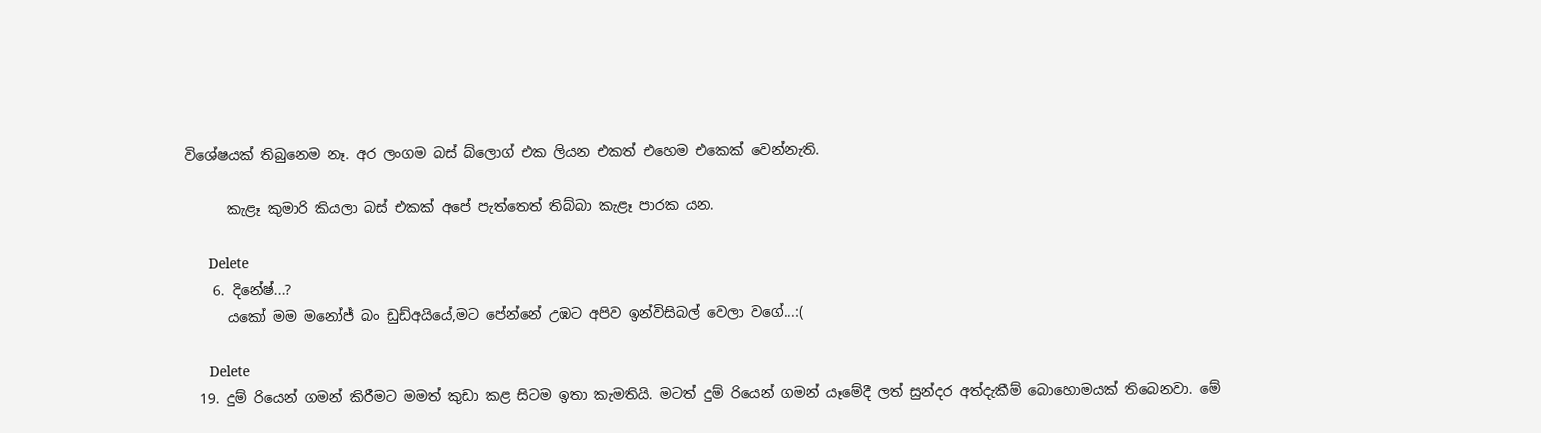විශේෂයක් තිබුනෙම නෑ. අර ලංගම බස් බ්ලොග් එක ලියන එකත් එහෙම එකෙක් වෙන්නැති.

      කැළෑ කුමාරි කියලා බස් එකක් අපේ පැත්තෙත් තිබ්බා කැළෑ පාරක යන.

      Delete
    6. දිනේෂ්...?
      යකෝ මම මනෝජ් බං ඩුඩ්අයියේ,මට පේන්නේ උඹට අපිව ඉන්විසිබල් වෙලා වගේ...:(

      Delete
  19. දුම් රියෙන් ගමන් කිරීමට මමත් කුඩා කළ සිටම ඉතා කැමතියි. මටත් දුම් රියෙන් ගමන් යෑමේදී ලත් සුන්දර අත්දැකීම් බොහොමයක් තිබෙනවා. මේ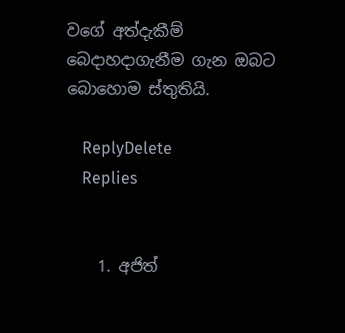වගේ අත්දැකීම් බෙදාහදාගැනීම ගැන ඔබට බොහොම ස්තුතියි.

    ReplyDelete
    Replies


    1. අජිත්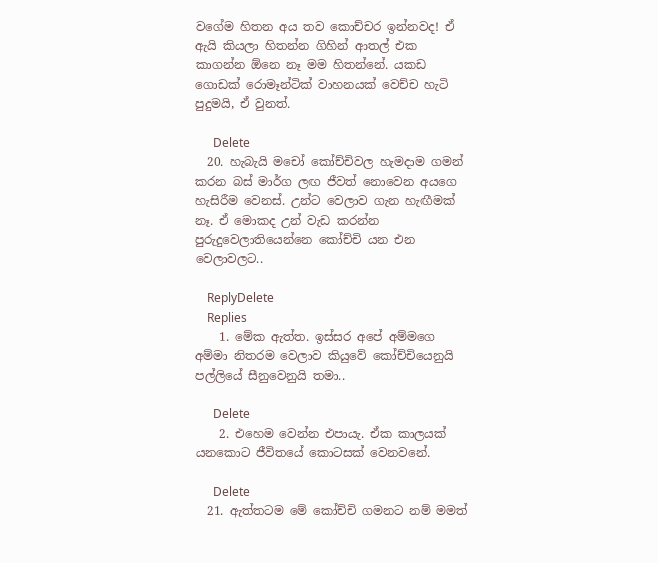වගේම හිතන අය තව කොච්චර ඉන්නවද! ඒ ඇයි කියලා හිතන්න ගිහින් ආතල් එක කාගන්න ඕනෙ නෑ මම හිතන්නේ. යකඩ ගොඩක් රොමෑන්ටික් වාහනයක් වෙච්ච හැටි පුදුමයි, ඒ වුනත්.

      Delete
  20. හැබැයි මචෝ කෝච්චිවල හැමදාම ගමන් කරන බස් මාර්ග ලඟ ජීවත් නොවෙන අයගෙ හැසිරීම වෙනස්. උන්ට වෙලාව ගැන හැඟීමක් නෑ. ඒ මොකද උන් වැඩ කරන්න පුරුදුවෙලාතියෙන්නෙ කෝච්චි යන එන වෙලාවලට..

    ReplyDelete
    Replies
    1. මේක ඇත්ත. ඉස්සර අපේ අම්මගෙ අම්මා නිතරම වෙලාව කියුවේ කෝච්චියෙනුයි පල්ලියේ සීනුවෙනුයි තමා..

      Delete
    2. එහෙම වෙන්න එපායැ. ඒක කාලයක් යනකොට ජීවිතයේ කොටසක් වෙනවනේ.

      Delete
  21. ඇත්තටම මේ කෝච්චි ගමනට නම් මමත්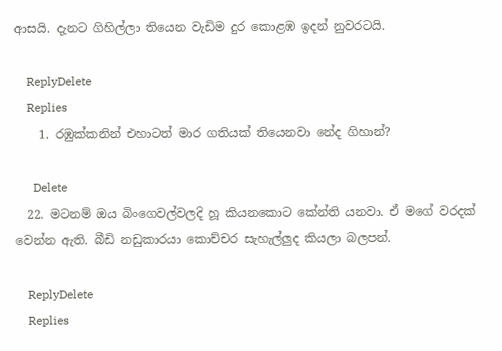ආසයි. දැනට ගිහිල්ලා තියෙන වැඩිම දුර කොළඹ ඉදන් නුවරටයි.

    ReplyDelete
    Replies
    1. රඹුක්කනින් එහාටත් මාර ගතියක් තියෙනවා නේද ගිහාන්?

      Delete
  22. මටනම් ඔය බිංගෙවල්වලදි හූ කියනකොට කේන්ති යනවා. ඒ මගේ වරදක් වෙන්න ඇති. බීඩි නඩුකාරයා කොච්චර සැහැල්ලුද කියලා බලපන්.

    ReplyDelete
    Replies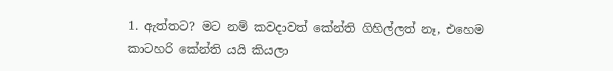1. ඇත්තට? මට නම් කවදාවත් කේන්ති ගිහිල්ලත් නෑ, එහෙම කාටහරි කේන්ති යයි කියලා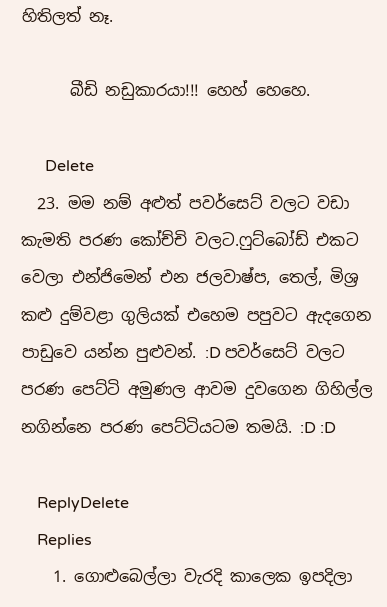හිතිලත් නෑ.

      බීඩි නඩුකාරයා!!! හෙහ් හෙහෙ.

      Delete
  23. මම නම් අළුත් පවර්සෙට් වලට වඩා කැමති පරණ කෝච්චි වලට.ෆුට්බෝඩ් එකට වෙලා එන්ජිමෙන් එන ජලවාෂ්ප, තෙල්, මිශ්‍ර කළු දුම්වළා ගුලියක් එහෙම පපුවට ඇදගෙන පාඩුවෙ යන්න පුළුවන්. :D පවර්සෙට් වලට පරණ පෙට්ටි අමුණල ආවම දුවගෙන ගිහිල්ල නගින්නෙ පරණ පෙට්ටියටම තමයි. :D :D

    ReplyDelete
    Replies
    1. ගොළුබෙල්ලා වැරදි කාලෙක ඉපදිලා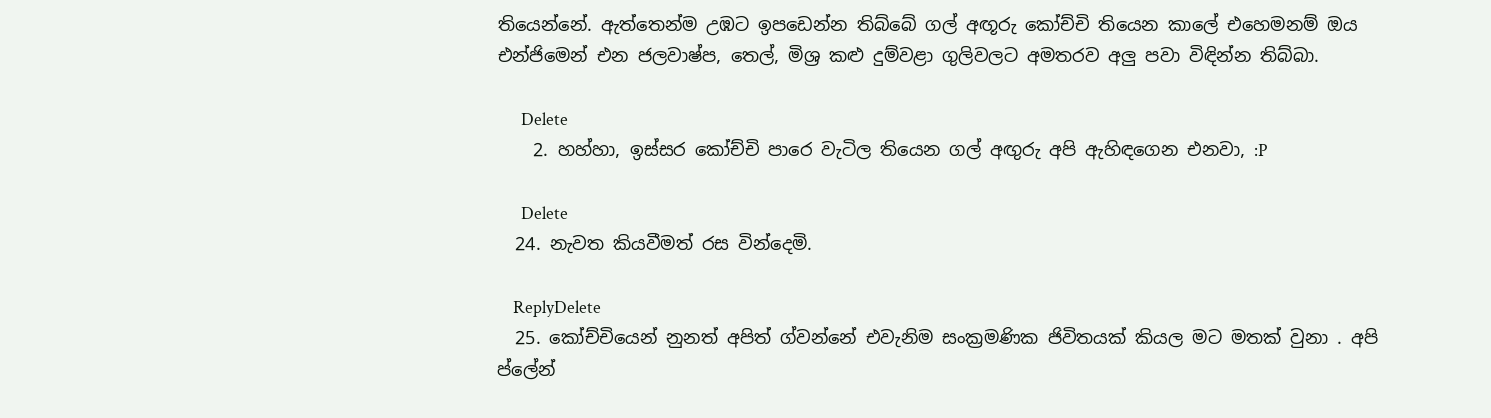තියෙන්නේ. ඇත්තෙන්ම උඹට ඉපඩෙන්න තිබ්බේ ගල් අඟූරු කෝච්චි තියෙන කාලේ එහෙමනම් ඔය එන්ජිමෙන් එන ජලවාෂ්ප, තෙල්, මිශ්‍ර කළු දුම්වළා ගුලිවලට අමතරව අලු පවා විඳින්න තිබ්බා.

      Delete
    2. හහ්හා, ඉස්සර කෝච්චි පාරෙ වැටිල තියෙන ගල් අඟුරු අපි ඇහිඳගෙන එනවා, :P

      Delete
  24. නැවත කියවීමත් රස වින්දෙමි.

    ReplyDelete
  25. කෝච්චියෙන් නුනත් අපිත් ග්වන්නේ එවැනිම සංක්‍රමණික ජිවිතයක් කියල මට මතක් වුනා . අපි ප්ලේන්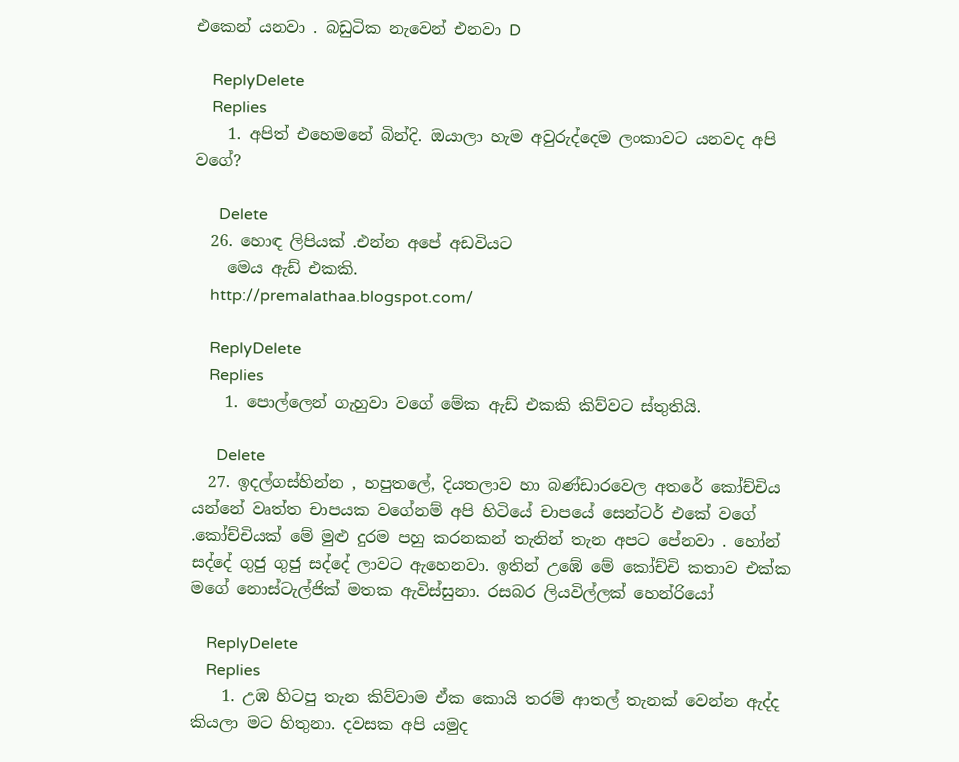එකෙන් යනවා . බඩුටික නැවෙන් එනවා D

    ReplyDelete
    Replies
    1. අපිත් එහෙමනේ බින්දි. ඔයාලා හැම අවුරුද්දෙම ලංකාවට යනවද අපි වගේ?

      Delete
  26. හොඳ ලිපියක් .එන්න අපේ අඩවියට
    මෙය ඇඩ් එකකි.
    http://premalathaa.blogspot.com/

    ReplyDelete
    Replies
    1. පොල්ලෙන් ගැහුවා වගේ මේක ඇඩ් එකකි කිව්වට ස්තුතියි.

      Delete
  27. ඉදල්ගස්හින්න , හපුතලේ, දියතලාව හා බණ්ඩාරවෙල අතරේ කෝච්චිය යන්නේ වෘත්ත චාපයක වගේනම් අපි හිටියේ චාපයේ සෙන්ටර් එකේ වගේ .කෝච්චියක් මේ මුළු දුරම පහු කරනකන් තැනින් තැන අපට පේනවා . හෝන් සද්දේ ගුජු ගුජු සද්දේ ලාවට ඇහෙනවා. ඉතින් උඹේ මේ කෝච්චි කතාව එක්ක මගේ නොස්ටැල්ජික් මතක ඇවිස්සුනා. රසබර ලියවිල්ලක් හෙන්රියෝ

    ReplyDelete
    Replies
    1. උඹ හිටපු තැන කිව්වාම ඒක කොයි තරම් ආතල් තැනක් වෙන්න ඇද්ද කියලා මට හිතුනා. දවසක අපි යමුද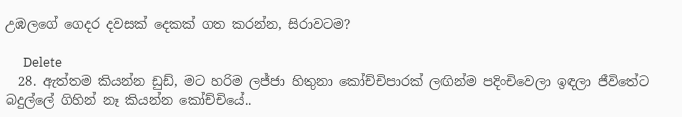උඹලගේ ගෙදර දවසක් දෙකක් ගත කරන්න, සිරාවටම?

      Delete
  28. ඇත්තම කියන්න ඩුඩ්, මට හරිම ලජ්ජා හිතුනා කෝච්චිපාරක් ලඟින්ම පදිංචිවෙලා ඉඳලා ජීවිතේට බදුල්ලේ ගිහින් නෑ කියන්න කෝච්චියේ..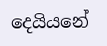දෙයියනේ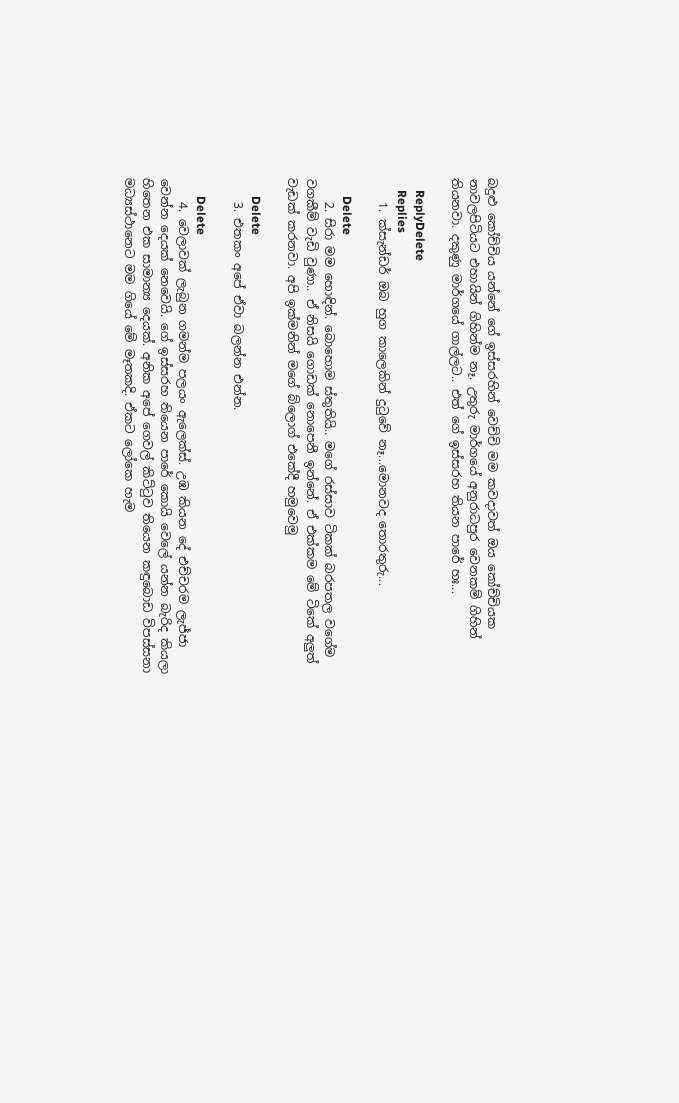බදුළු කෝච්චිය යන්නේ ගේ ඉස්සරහින් වෙච්චි මම කවදාවත් ඔය කෝච්චියක නාවලපිටියට එහායින් ගිහින්ම නෑ. උතුරු මාර්ගයේ අනුරාධපුර වෙනකම් ගිහින් තියනවා. දකුණු මාර්ගයේ ගාල්ලට.. එත් ගේ ඉස්සරහ තියන පාරේ හඃ...

    ReplyDelete
    Replies
    1. ක්සැන්ඩර් ඔබ හුග කාලෙකින් දුටුවේ නෑ...මොනවද තොරතුරු...

      Delete
    2. සිරා මම හොඳින්. බොහොම ස්තුතියි.. මගේ රස්සාව ටිකක් බරපතල වගේම වගකීම් වැඩි වුණා.. ඒ නිසයි ගොඩක් නොපෙනී ඉන්නේ. ඒ එක්කම මේ ටිකේ අලුත් වැඩක් කරනවා. අපි ඉක්මනින් මගේ බ්ලොග් එකේදී හමුවෙමු

      Delete
    3. එතකං අපේ ඒවා බලන්න එන්න.

      Delete
    4. වෙලාවක් ලැබුන ගමන්ම පලයං ඇලෙක්ස්. උඹ කියන දේ එච්චරම ලැජ්ජා වෙන්න දෙයක් නෙවෙයි. ගේ ඉස්සරහ තියෙන පාරේ කොයි වෙලේ යන්න බැරිද කියලා හිතෙන එක සාමාන්‍ය දෙයක්. අනික අපේ ගෙවල් කිට්‍ටුව තියෙන කඳුබොඩ විපස්සනා මධ්‍යස්ථානෙට මම ගියේ මේ මෑතකදි. ඒකට ලෝකෙ හැම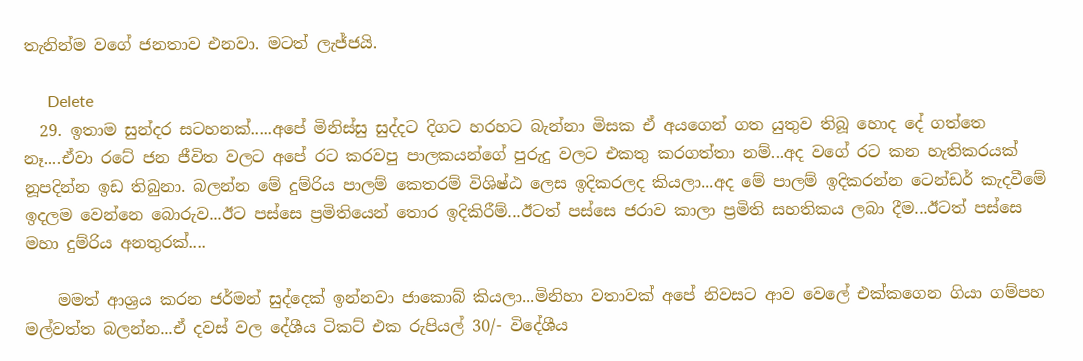තැනින්ම වගේ ජනතාව එනවා. මටත් ලැජ්ජයි.

      Delete
  29. ඉතාම සුන්දර සටහනක්.....අපේ මිනිස්සු සුද්දට දිගට හරහට බැන්නා මිසක ඒ අයගෙන් ගත යුතුව තිබූ හොද දේ ගත්තෙ නෑ....ඒවා රටේ ජන ජීවිත වලට අපේ රට කරවපු පාලකයන්ගේ පුරුදු වලට එකතු කරගත්තා නම්...අද වගේ රට කන හැතිකරයක් නූපදින්න ඉඩ තිබුනා. බලන්න මේ දුම්රිය පාලම් කෙතරම් විශිෂ්ඨ ලෙස ඉදිකරලද කියලා...අද මේ පාලම් ඉදිකරන්න ටෙන්ඩර් කැදවීමේ ඉදලම වෙන්නෙ බොරුව...ඊට පස්සෙ ප්‍රමිතියෙන් තොර ඉදිකිරීම්...ඊටත් පස්සෙ ජරාව කාලා ප්‍රමිති සහතිකය ලබා දීම...ඊටත් පස්සෙ මහා දුම්රිය අනතුරක්....

    මමත් ආශ්‍රය කරන ජර්මන් සුද්දෙක් ඉන්නවා ජාකොබ් කියලා...මිනිහා වතාවක් අපේ නිවසට ආව වෙලේ එක්කගෙන ගියා ගම්පහ මල්වත්ත බලන්න...ඒ දවස් වල දේශීය ටිකට් එක රුපියල් 30/- විදේශීය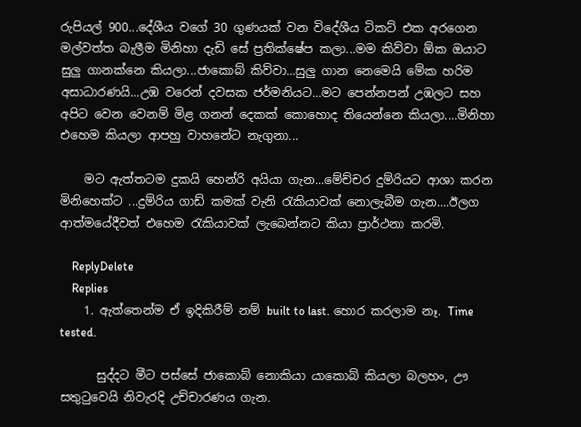රුපියල් 900...දේශීය වගේ 30 ගුණයක් වන විදේශීය ටිකට් එක අරගෙන මල්වත්ත බැලීම මිනිහා දැඩි සේ ප්‍රතික්ෂේප කලා...මම කිව්වා ඕක ඔයාට සුලු ගානක්නෙ කියලා...ජාකොබ් කිව්වා...සුලු ගාන නෙමෙයි මේක හරිම අසාධාරණයි...උඹ වරෙන් දවසක ජර්මනියට...මට පෙන්නපන් උඹලට සහ අපිට වෙන වෙනම් මිළ ගනන් දෙකක් කොහොද තියෙන්නෙ කියලා....මිනිහා එහෙම කියලා ආපහු වාහනේට නැගුනා...

    මට ඇත්තටම දුකයි හෙන්රි අයියා ගැන...මේච්චර දුම්රියට ආශා කරන මිනිහෙක්ට ...දුම්රිය ගාඩ් කමක් වැනි රැකියාවක් නොලැබීම ගැන....ඊලග ආත්මයේදීවත් එහෙම රැකියාවක් ලැබෙන්නට කියා ප්‍රාර්ථනා කරමි.

    ReplyDelete
    Replies
    1. ඇත්තෙන්ම ඒ ඉදිකිරීම් නම් built to last. හොර කරලාම නෑ. Time tested.

      සුද්දට මීට පස්සේ ජාකොබ් නොකියා යාකොබ් කියලා බලහං, ඌ සතු‍ටුවෙයි නිවැරදි උච්චාරණය ගැන.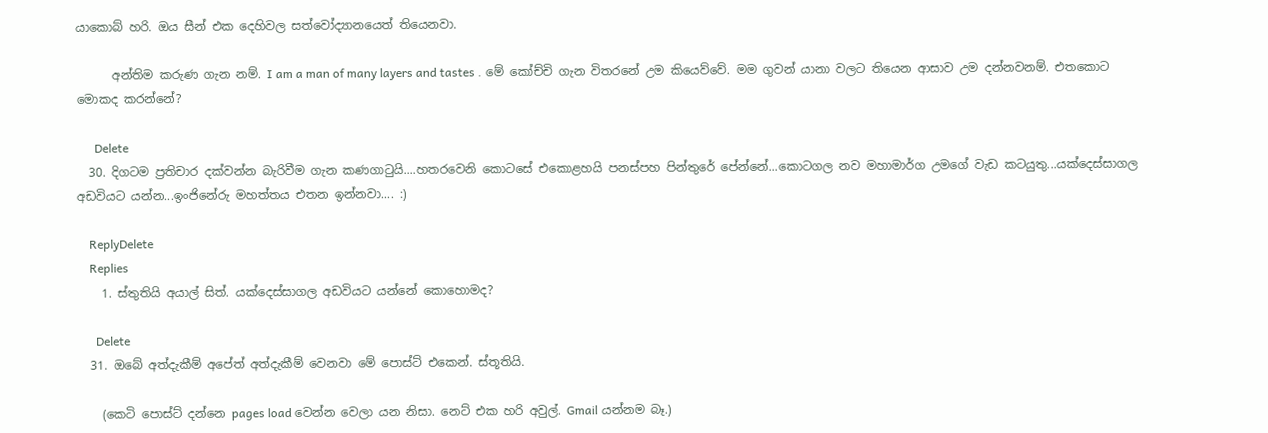යාකොබ් හරි. ඔය සීන් එක දෙහිවල සත්වෝද්‍යානයෙත් තියෙනවා.

      අන්තිම කරුණ ගැන නම්. I am a man of many layers and tastes . මේ කෝච්චි ගැන විතරනේ උම කියෙව්වේ. මම ගුවන් යානා වලට තියෙන ආසාව උම දන්නවනම්. එතකොට මොකද කරන්නේ?

      Delete
  30. දිගටම ප්‍රතිචාර දක්වන්න බැරිවීම ගැන කණගාටුයි....හතරවෙනි කොටසේ එකොළහයි පනස්පහ පින්තුරේ පේන්නේ...කොටගල නව මහාමාර්ග උමගේ වැඩ කටයුතු...යක්දෙස්සාගල අඩවියට යන්න...ඉංජිනේරු මහත්තය එතන ඉන්නවා.... :)

    ReplyDelete
    Replies
    1. ස්තුතියි අයාල් සිත්. යක්දෙස්සාගල අඩවියට යන්නේ කොහොමද?

      Delete
  31. ඔබේ අත්දැකීම් අපේත් අත්දැකීම් වෙනවා මේ පොස්ට් එකෙන්. ස්තූතියි.

    (කෙටි පොස්ට් දන්නෙ pages load වෙන්න වෙලා යන නිසා. නෙට් එක හරි අවුල්. Gmail යන්නම බෑ.)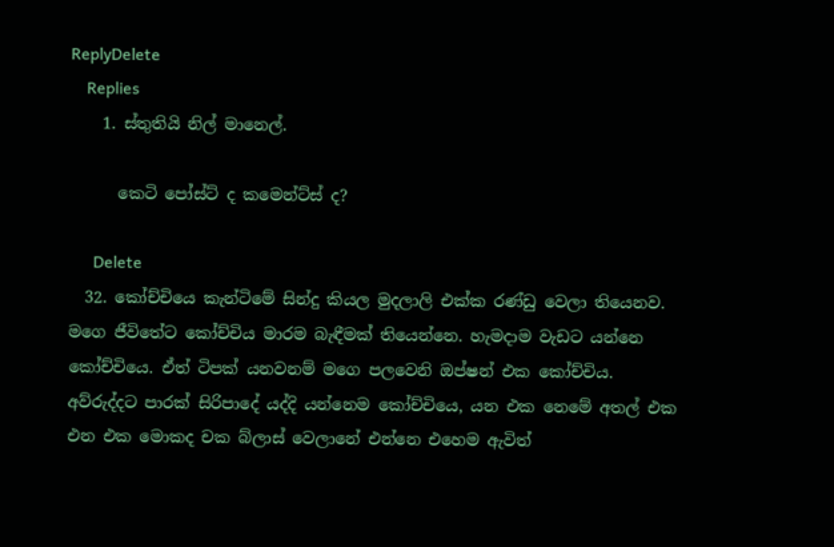ReplyDelete
    Replies
    1. ස්තුතියි නිල් මානෙල්.

      කෙටි පෝස්ට් ද කමෙන්ට්ස් ද?

      Delete
  32. කෝච්චියෙ කැන්ටිමේ සින්දු කියල මුදලාලි එක්ක රණ්ඩු වෙලා තියෙනව. මගෙ ජීවිතේට කෝච්චිය මාරම බැඳීමක් තියෙන්නෙ. හැමදාම වැඩට යන්නෙ කෝච්චියෙ. ඒත් ටිපක් යනවනම් මගෙ පලවෙනි ඔප්ෂන් එක කෝච්චිය. අව්රුද්දට පාරක් සිරිපාදේ යද්දි යන්නෙම කෝච්චියෙ, යන එක නෙමේ අතල් එක එන එක මොකද චක බ්ලාස් වෙලානේ එන්නෙ එහෙම ඇවිත්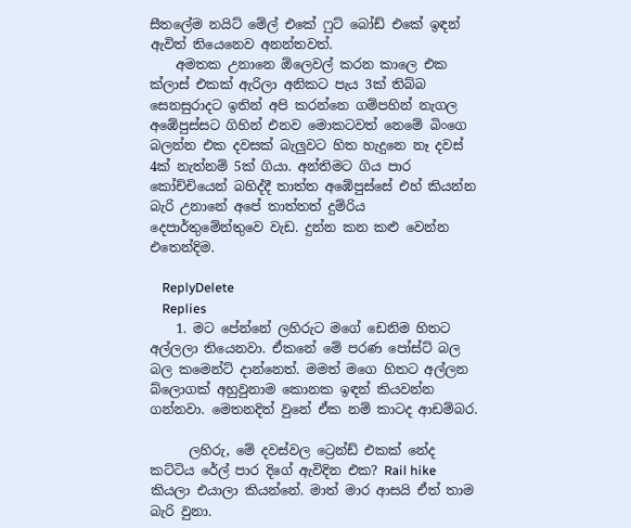සීතලේම නයිට් මේල් එකේ ෆුට් බෝඩ් එකේ ඉඳන් ඇවිත් තියෙනෙව අනන්තවත්.
    අමතක උනානෙ ඕලෙවල් කරන කාලෙ එක ක්ලාස් එකක් ඇරිලා අනිකට පැය 3ක් තිබ්බ සෙනසුරාදට ඉතින් අපි කරන්නෙ ගම්පහින් නැගල අඹේපුස්සට ගිහින් එනව මොකටවත් නෙමේ බිංගෙ බලන්න එක දවසක් බැලුවට හිත හැදුනෙ නෑ දවස් 4ක් නැත්නම් 5ක් ගියා. අන්තිමට ගිය පාර කෝච්චියෙන් බහිද්දී තාත්ත අඹේපුස්සේ එහ් කියන්න බැරි උනානේ අපේ තාත්තත් දුම්රිය දෙපාර්තුමේන්තුවෙ වැඩ. දුන්න කන කළු වෙන්න එතෙන්දිම.

    ReplyDelete
    Replies
    1. මට පේන්නේ ලහිරුට මගේ ඩෙනිම හිතට අල්ලලා තියෙනවා. ඒකනේ මේ පරණ පෝස්ට් බල බල කමෙන්ට් දාන්නෙත්. මමත් මගෙ හිතට අල්ලන බ්ලොගක් අහුවුනාම කොනක ඉඳන් කියවන්න ගන්නවා. මෙතනදිත් වුනේ ඒක නම් කාටද ආඩම්බර.

      ලහිරු, මේ දවස්වල ට්‍රෙන්ඩ් එකක් නේද කට්ටිය රේල් පාර දිගේ ඇවිදින එක? Rail hike කියලා එයාලා කියන්නේ. මාත් මාර ආසයි ඒත් තාම බැරි වුනා.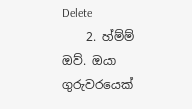Delete
    2. හ්ම්ම් ඔව්. ඔයා ගුරුවරයෙක්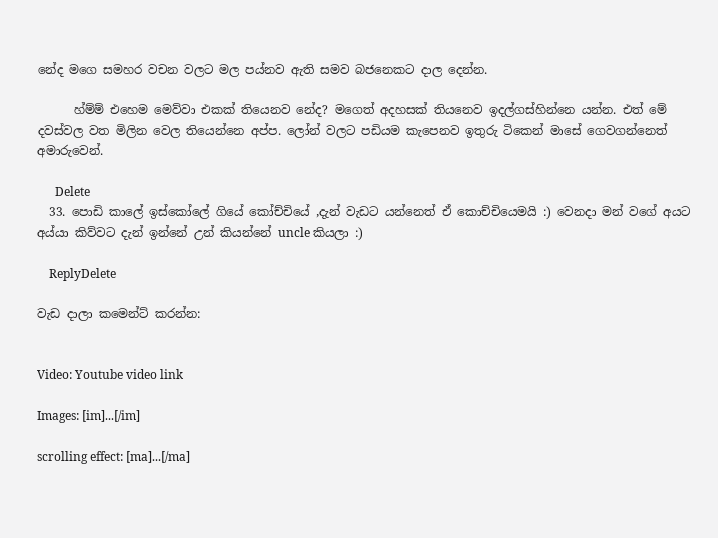නේද මගෙ සමහර වචන වලට මල පය්නව ඇති සමව බජනෙකට දාල දෙන්න.

      හ්ම්ම් එහෙම මෙව්වා එකක් තියෙනව නේද? මගෙත් අදහසක් තියනෙව ඉදල්ගස්හින්නෙ යන්න. එත් මේ දවස්වල වත මිලින වෙල තියෙන්නෙ අප්ප. ලෝන් වලට පඩියම කැපෙනව ඉතුරු ටිකෙන් මාසේ ගෙවගන්නෙත් අමාරුවෙන්.

      Delete
  33. පොඩි කාලේ ඉස්කෝලේ ගියේ කෝච්චියේ ,දැන් වැඩට යන්නෙත් ඒ කොච්චියෙමයි :) වෙනදා මන් වගේ අයට අය්යා කිව්වට දැන් ඉන්නේ උන් කියන්නේ uncle කියලා :)

    ReplyDelete

වැඩ දාලා කමෙන්ට් කරන්න:


Video: Youtube video link

Images: [im]...[/im]

scrolling effect: [ma]...[/ma]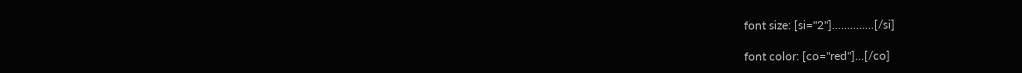font size: [si="2"]..............[/si]

font color: [co="red"]...[/co]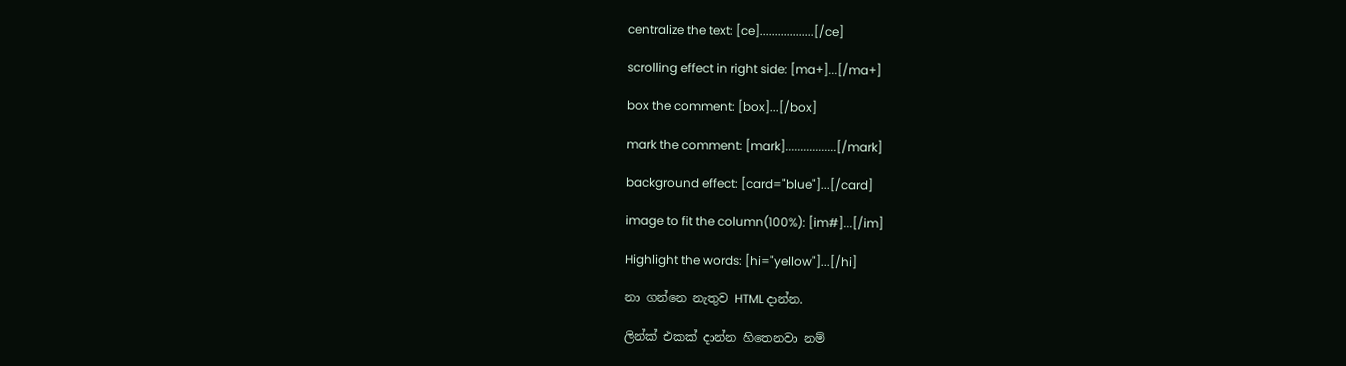centralize the text: [ce]..................[/ce]

scrolling effect in right side: [ma+]...[/ma+]

box the comment: [box]...[/box]

mark the comment: [mark].................[/mark]

background effect: [card="blue"]...[/card]

image to fit the column(100%): [im#]...[/im]

Highlight the words: [hi="yellow"]...[/hi]

නා ගන්නෙ නැතුව HTML දාන්න.

ලින්ක් එකක් දාන්න හිතෙනවා නම්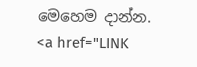මෙහෙම දාන්න.
<a href="LINK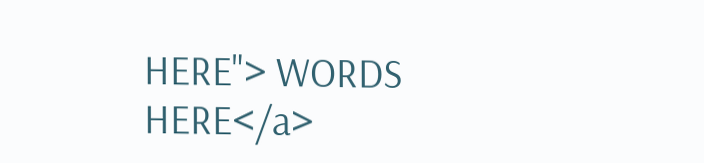HERE"> WORDS HERE</a>